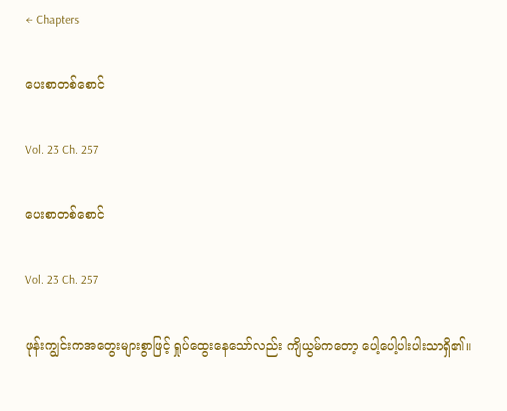← Chapters

ပေးစာတစ်စောင်

Vol. 23 Ch. 257

ပေးစာတစ်စောင်

Vol. 23 Ch. 257

ဖုန်းကျွင်းကအတွေးများစွာဖြင့် ရှုပ်ထွေးနေသော်လည်း ကျိယွမ်ကတော့ ပေါ့ပေါ့ပါးပါးသာရှိ၏။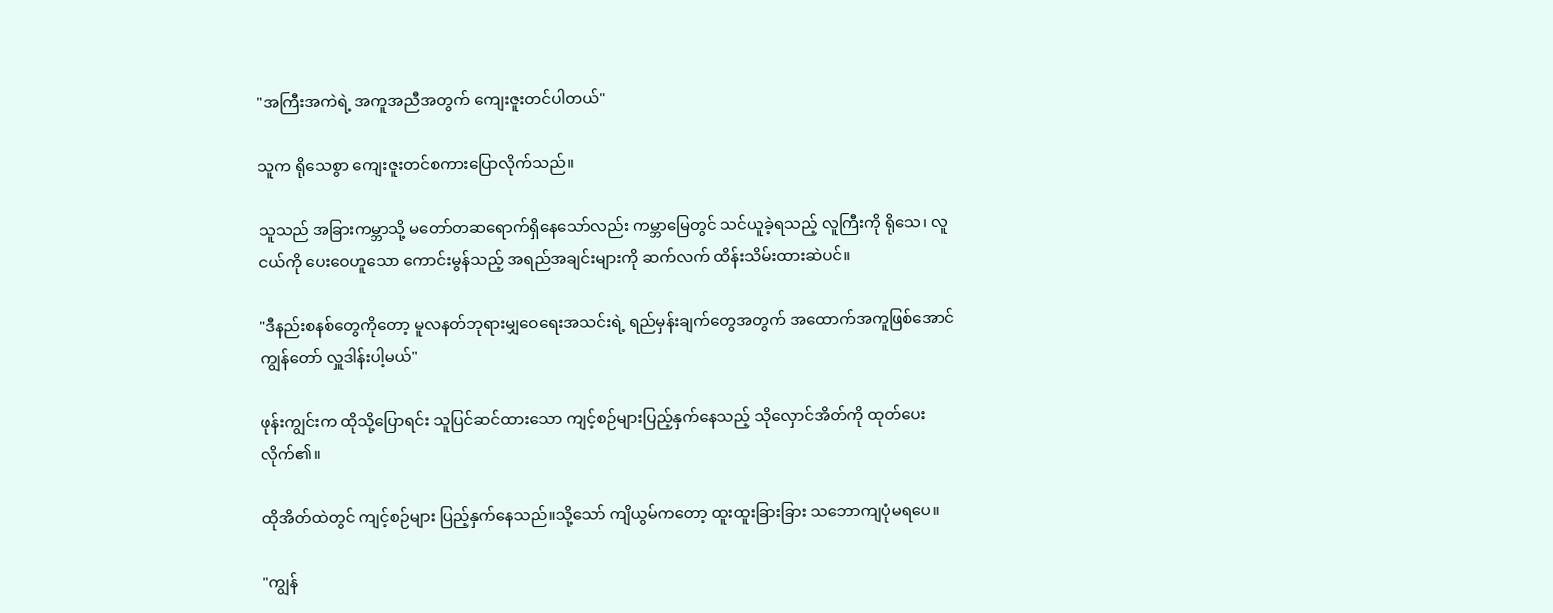"အကြီးအကဲရဲ့ အကူအညီအတွက် ကျေးဇူးတင်ပါတယ်"

သူက ရိုသေစွာ ကျေးဇူးတင်စကားပြောလိုက်သည်‌။

သူသည် အခြားကမ္ဘာသို့ မတော်တဆရောက်ရှိနေသော်လည်း ကမ္ဘာမြေတွင် သင်ယူခဲ့ရသည့် လူကြီးကို ရိုသေ၊ လူငယ်ကို ပေးဝေဟူသော ကောင်းမွန်သည့် အရည်အချင်းများကို ဆက်လက် ထိန်းသိမ်းထားဆဲပင်။

"ဒီနည်းစနစ်တွေကိုတော့ မူလနတ်ဘုရားမျှဝေရေးအသင်းရဲ့ ရည်မှန်းချက်တွေအတွက် အထောက်အကူဖြစ်အောင် ကျွန်တော် လှူဒါန်းပါ့မယ်"

ဖုန်းကျွင်းက ထိုသို့ပြောရင်း သူပြင်ဆင်ထားသော ကျင့်စဉ်များပြည့်နှက်နေသည့် သိုလှောင်အိတ်ကို ထုတ်ပေးလိုက်၏။

ထိုအိတ်ထဲတွင် ကျင့်စဉ်များ ပြည့်နှက်နေသည်‌။သို့သော် ကျိယွမ်ကတော့ ထူးထူးခြားခြား သဘောကျပုံမရပေ။

"ကျွန်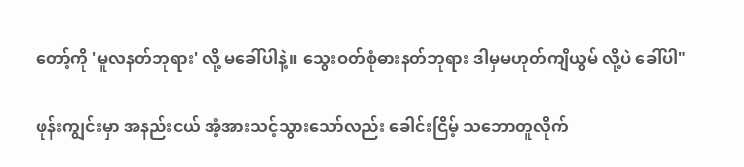တော့်ကို 'မူလနတ်ဘုရား' လို့ မခေါ်ပါနဲ့။ သွေးဝတ်စုံဓားနတ်ဘုရား ဒါမှမဟုတ်ကျိယွမ် လို့ပဲ ခေါ်ပါ"

ဖုန်းကျွင်းမှာ အနည်းငယ် အံ့အားသင့်သွားသော်လည်း ခေါင်းငြိမ့် သဘောတူလိုက်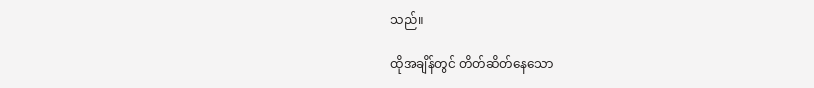သည်‌။

ထိုအချိန်တွင် တိတ်ဆိတ်နေသော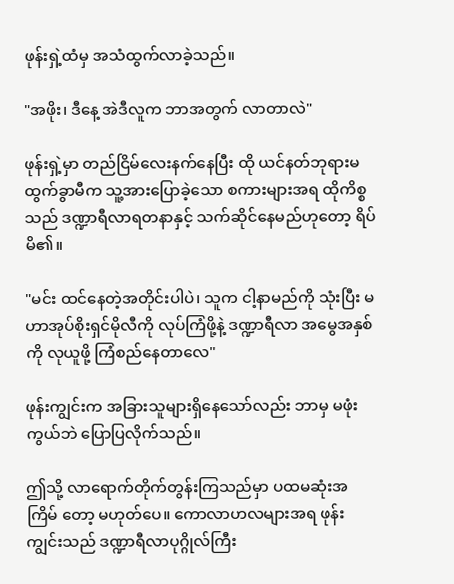ဖုန်းရှဲ့ထံမှ အသံထွက်လာခဲ့သည်။

"အဖိုး၊ ဒီနေ့ အဲဒီလူက ဘာအတွက် လာတာလဲ"

ဖုန်းရှဲ့မှာ တည်ငြိမ်လေးနက်နေပြီး ထို ယင်နတ်ဘုရားမထွက်ခွာမီက သူ့အားပြောခဲ့သော စကားများအရ ထိုကိစ္စသည် ဒဏ္ဍာရီလာရတနာနှင့် သက်ဆိုင်နေမည်ဟုတော့ ရိပ်မိ၏။

"မင်း ထင်နေတဲ့အတိုင်းပါပဲ၊ သူက ငါ့နာမည်ကို သုံးပြီး မဟာအုပ်စိုးရှင်မိုလီကို လုပ်ကြံဖို့နဲ့ ဒဏ္ဍာရီလာ အမွေအနှစ်ကို လုယူဖို့ ကြံစည်နေတာလေ"

ဖုန်းကျွင်းက အခြားသူများရှိနေသော်လည်း ဘာမှ မဖုံးကွယ်ဘဲ ပြောပြလိုက်သည်‌။

ဤသို့ လာရောက်တိုက်တွန်းကြသည်မှာ ပထမဆုံးအကြိမ် တော့ မဟုတ်ပေ။ ကောလာဟလများအရ ဖုန်းကျွင်းသည် ဒဏ္ဍာရီလာပုဂ္ဂိုလ်ကြီး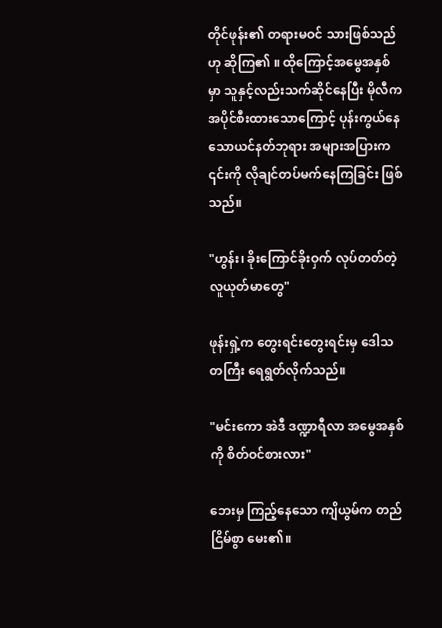တိုင်ဖုန်း၏ တရားမဝင် သားဖြစ်သည်ဟု ဆိုကြ၏ ။ ထိုကြောင့်အမွေအနှစ်မှာ သူနှင့်လည်းသက်ဆိုင်နေပြီး မိုလီက အပိုင်စီးထားသောကြောင့် ပုန်းကွယ်နေသောယင်နတ်ဘုရား အများအပြားက ၎င်းကို လိုချင်တပ်မက်နေကြခြင်း ဖြစ်သည်‌။

"ဟွန်း၊ ခိုးကြောင်ခိုးဝှက် လုပ်တတ်တဲ့ လူယုတ်မာတွေ"

ဖုန်းရှဲ့က တွေးရင်းတွေးရင်းမှ ဒေါသတကြီး ရေရွတ်လိုက်သည်‌။

"မင်းကော အဲဒီ ဒဏ္ဍာရီလာ အမွေအနှစ်ကို စိတ်ဝင်စားလား"

ဘေးမှ ကြည့်နေသော ကျိယွမ်က တည်ငြိမ်စွာ မေး၏။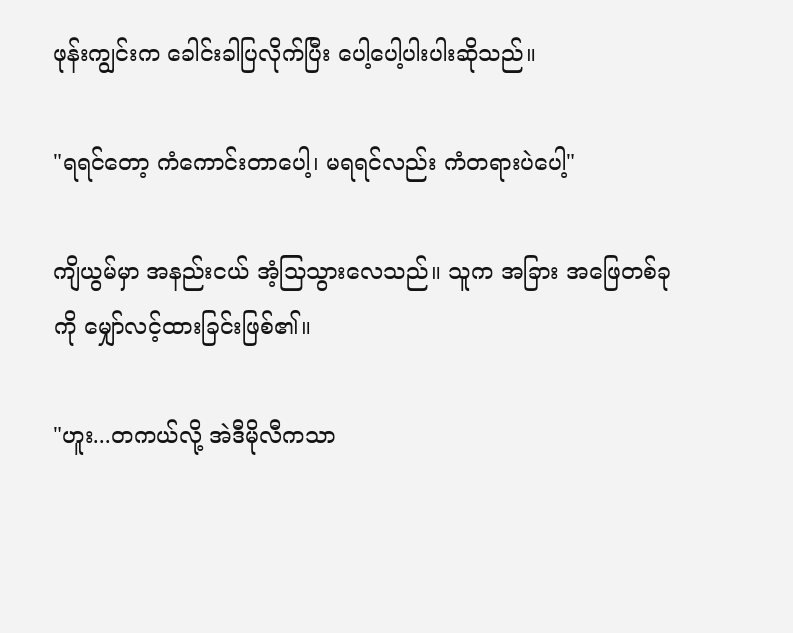ဖုန်းကျွင်းက ခေါင်းခါပြလိုက်ပြီး ပေါ့ပေါ့ပါးပါးဆိုသည်။

"ရရင်တော့ ကံကောင်းတာပေါ့၊ မရရင်လည်း ကံတရားပဲပေါ့"

ကျိယွမ်မှာ အနည်းငယ် အံ့သြသွားလေသည်။ သူက အခြား အဖြေတစ်ခုကို မျှော်လင့်ထားခြင်းဖြစ်၏။

"ဟူး...တကယ်လို့ အဲဒီမိုလီကသာ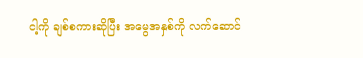ငါ့ကို ချစ်စကားဆိုပြီး အမွေအနှစ်ကို လက်ဆောင်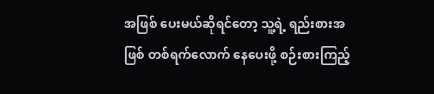အဖြစ် ပေးမယ်ဆိုရင်တော့ သူ့ရဲ့ ရည်းစားအဖြစ် တစ်ရက်လောက် နေပေးဖို့ စဉ်းစားကြည့်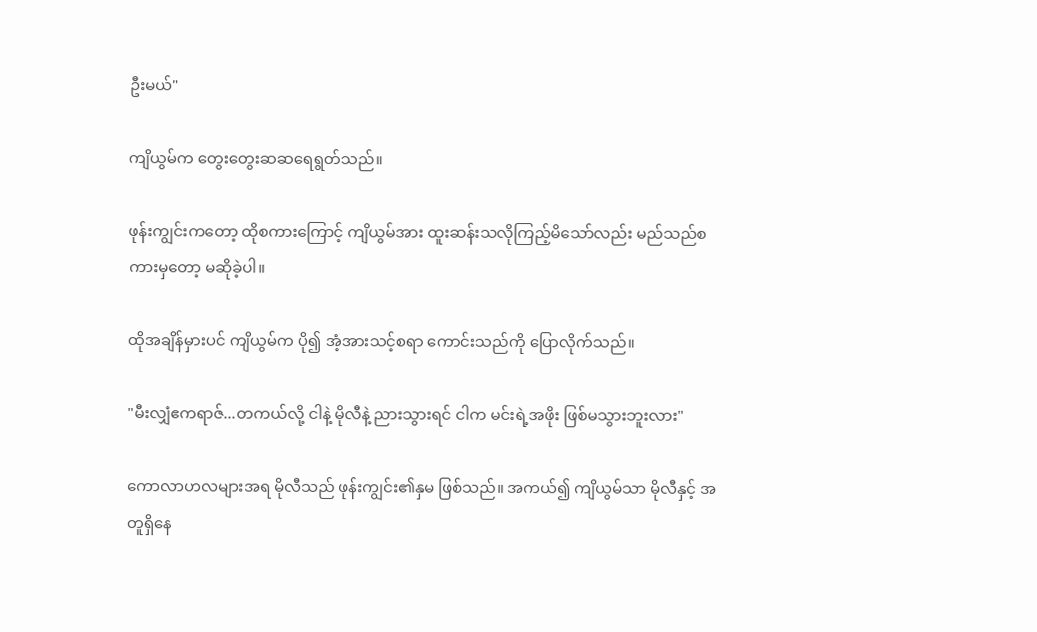ဦးမယ်"

ကျိယွမ်က တွေးတွေးဆဆရေရွတ်သည်။

ဖုန်းကျွင်းကတော့ ထိုစကားကြောင့် ကျိယွမ်အား ထူးဆန်းသလိုကြည့်မိသော်လည်း မည်သည်စကားမှတော့ မဆိုခဲ့ပါ။

ထိုအချိန်မှားပင် ကျိယွမ်က ပို၍ အံ့အားသင့်စရာ ကောင်းသည်ကို ပြောလိုက်သည်‌။

"မီးလျှံဧကရာဇ်...တကယ်လို့ ငါနဲ့ မိုလီနဲ့ ညားသွားရင် ငါက မင်းရဲ့အဖိုး ဖြစ်မသွားဘူးလား"

ကောလာဟလများအရ မိုလီသည် ဖုန်းကျွင်း၏နှမ ဖြစ်သည်‌။ အကယ်၍ ကျိယွမ်သာ မိုလီနှင့် အတူရှိနေ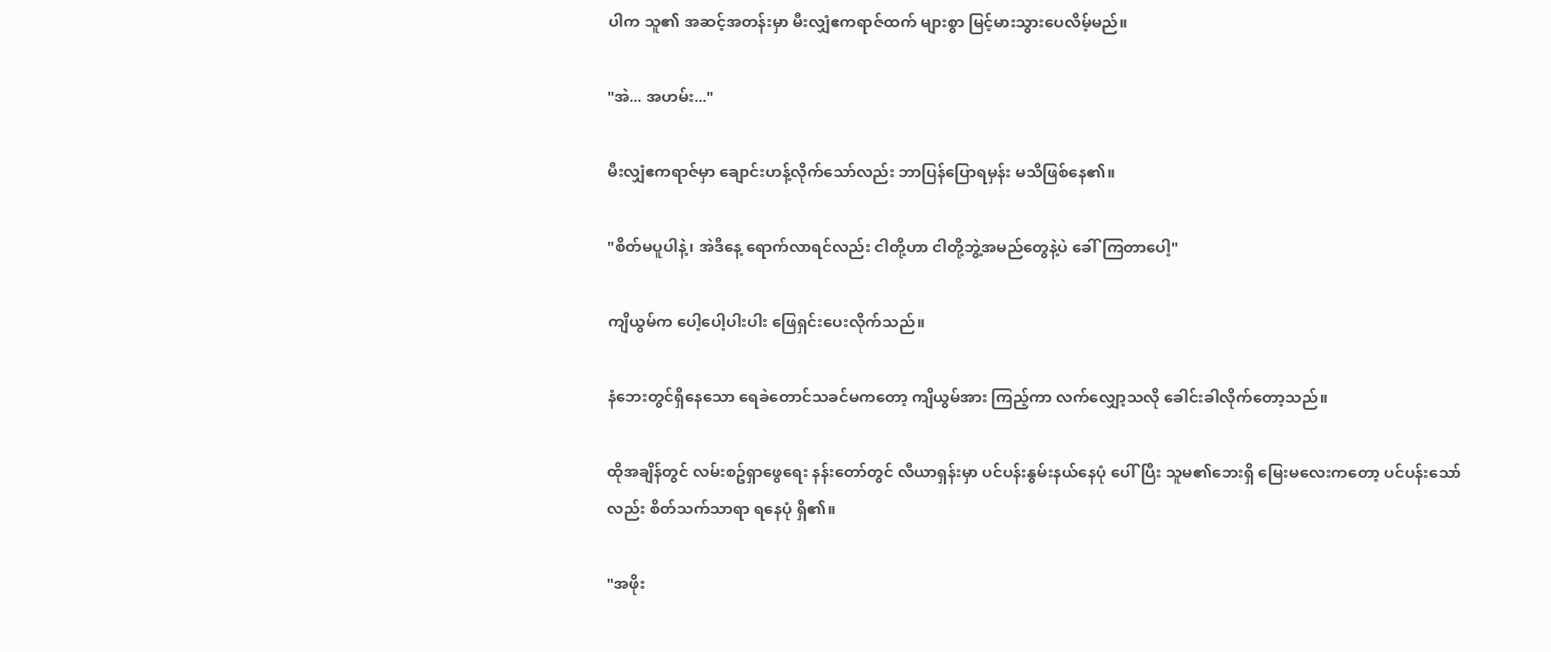ပါက သူ၏ အဆင့်အတန်းမှာ မီးလျှံဧကရာဇ်ထက် များစွာ မြင့်မားသွားပေလိမ့်မည်။

"အဲ... အဟမ်း..."

မီးလျှံဧကရာဇ်မှာ ချောင်းဟန့်လိုက်သော်လည်း ဘာပြန်ပြောရမှန်း မသိဖြစ်နေ၏။

"စိတ်မပူပါနဲ့၊ အဲဒီနေ့ ရောက်လာရင်လည်း ငါတို့ဟာ ငါတို့ဘွဲ့အမည်တွေနဲ့ပဲ ခေါ်ကြတာပေါ့"

ကျိယွမ်က ပေါ့ပေါ့ပါးပါး ဖြေရှင်းပေးလိုက်သည်။

နံဘေးတွင်ရှိနေသော ရေခဲတောင်သခင်မကတော့ ကျိယွမ်အား ကြည့်ကာ လက်လျှော့သလို ခေါင်းခါလိုက်တော့သည်။

ထိုအချိန်တွင် လမ်းစဥ်ရှာဖွေရေး နန်းတော်တွင် လီယာရှန်းမှာ ပင်ပန်းနွမ်းနယ်နေပုံ ပေါ်ပြီး သူမ၏ဘေးရှိ မြေးမလေးကတော့ ပင်ပန်းသော်လည်း စိတ်သက်သာရာ ရနေပုံ ရှိ၏။

"အဖိုး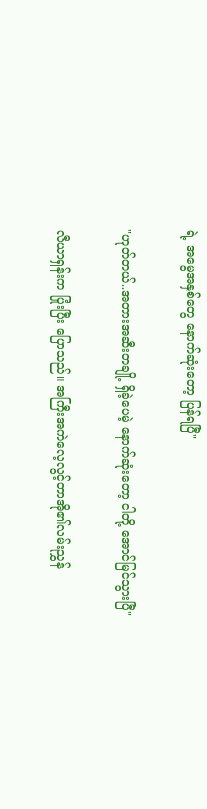ရဲ့ အမွေအနှစ်တွေ နောက်ဆုံးတော့ ပြန်ရပြီ"

"ဟုတ်တယ်..အတားအဆီးတချို့ ရှိခဲ့ပေမဲ့ နောက်ဆုံးတော့ ငါတို့ အောင်မြင်သွားပြီ"

လီယာရှန်းက ပြုံးပြီး ပြောသည်‌။ အကြီးအကဲလေ့လွင့်တာအို၏လမ်းညွှန်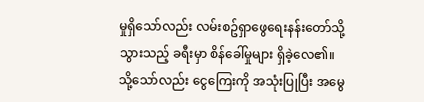မှုရှိသော်လည်း လမ်းစဥ်ရှာဖွေရေးနန်းတော်သို့ သွားသည့် ခရီးမှာ စိန်ခေါ်မှုများ ရှိခဲ့လေ၏။ သို့သော်လည်း ငွေကြေးကို အသုံးပြုပြီး အမွေ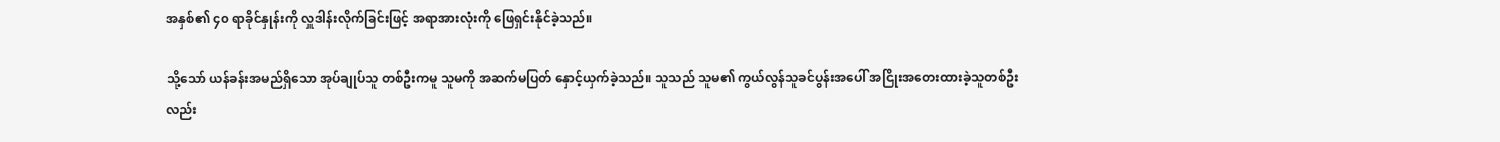အနှစ်၏ ၄၀ ရာခိုင်နှုန်းကို လှူဒါန်းလိုက်ခြင်းဖြင့် အရာအားလုံးကို ဖြေရှင်းနိုင်ခဲ့သည်‌။

သို့သော် ယန်ခန်းအမည်ရှိသော အုပ်ချုပ်သူ တစ်ဦးကမူ သူမကို အဆက်မပြတ် နှောင့်ယှက်ခဲ့သည်‌။ သူသည် သူမ၏ ကွယ်လွန်သူခင်ပွန်းအပေါ် အငြိုးအတေးထားခဲ့သူတစ်ဦးလည်း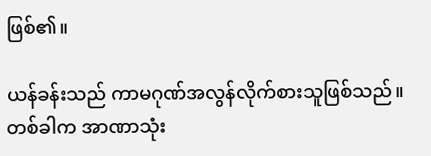ဖြစ်၏။

ယန်ခန်းသည် ကာမဂုဏ်အလွန်လိုက်စားသူဖြစ်သည်။ တစ်ခါက အာဏာသုံး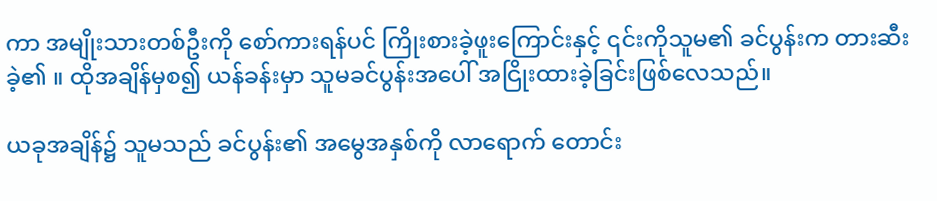ကာ အမျိုးသားတစ်ဦးကို စော်ကားရန်ပင် ကြိုးစားခဲ့ဖူးကြောင်းနှင့် ၎င်းကိုသူမ၏ ခင်ပွန်းက တားဆီးခဲ့၏ ။ ထိုအချိန်မှစ၍ ယန်ခန်းမှာ သူမခင်ပွန်းအပေါ် အငြိုးထားခဲ့ခြင်းဖြစ်လေသည်။

ယခုအချိန်၌ သူမသည် ခင်ပွန်း၏ အမွေအနှစ်ကို လာရောက် တောင်း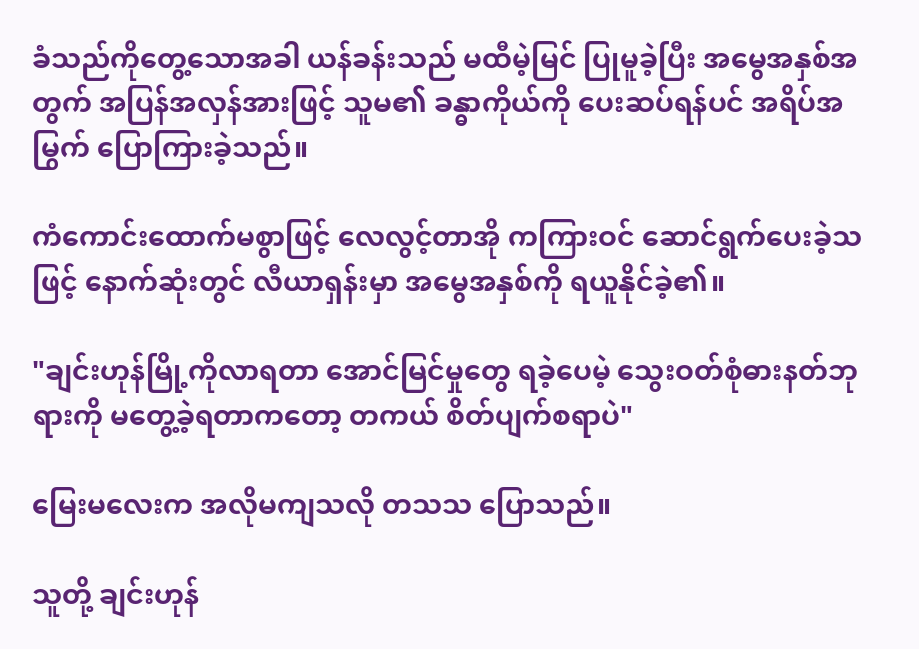ခံသည်ကိုတွေ့သောအခါ ယန်ခန်းသည် မထီမဲ့မြင် ပြုမူခဲ့ပြီး အမွေအနှစ်အတွက် အပြန်အလှန်အားဖြင့် သူမ၏ ခန္ဓာကိုယ်ကို ပေးဆပ်ရန်ပင် အရိပ်အမြွက် ပြောကြားခဲ့သည်‌။

ကံကောင်းထောက်မစွာဖြင့် လေလွင့်တာအို ကကြားဝင် ဆောင်ရွက်ပေးခဲ့သဖြင့် နောက်ဆုံးတွင် လီယာရှန်းမှာ အမွေအနှစ်ကို ရယူနိုင်ခဲ့၏။

"ချင်းဟုန်မြို့ကိုလာရတာ အောင်မြင်မှုတွေ ရခဲ့ပေမဲ့ သွေးဝတ်စုံဓားနတ်ဘုရားကို မတွေ့ခဲ့ရတာကတော့ တကယ် စိတ်ပျက်စရာပဲ"

မြေးမလေးက အလိုမကျသလို တသသ ပြောသည်‌။

သူတို့ ချင်းဟုန်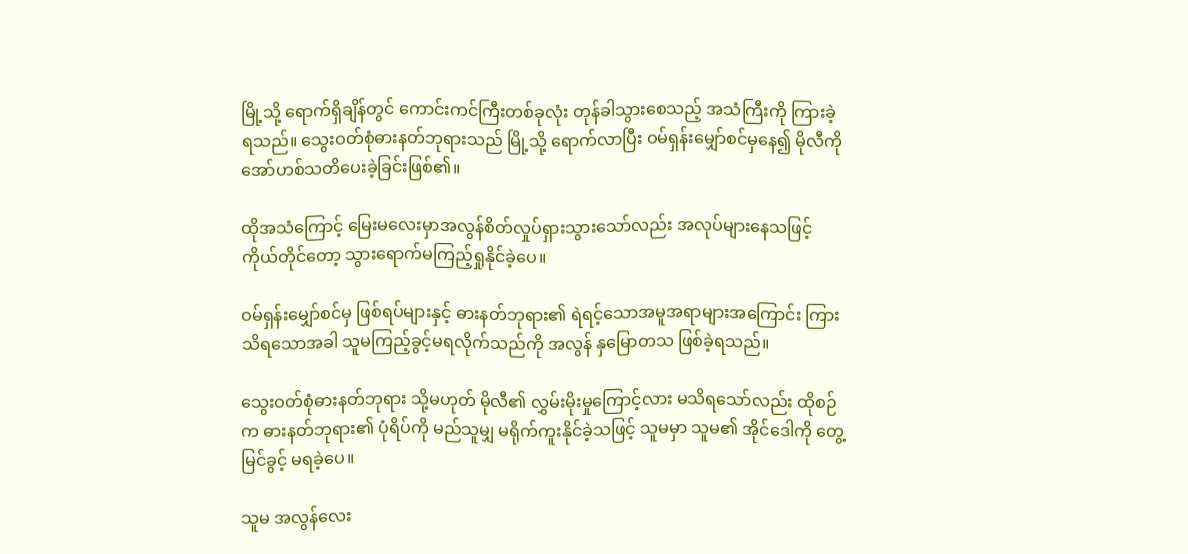မြို့သို့ ရောက်ရှိချိန်တွင် ကောင်းကင်ကြီးတစ်ခုလုံး တုန်ခါသွားစေသည့် အသံကြီးကို ကြားခဲ့ရသည်‌။ သွေးဝတ်စုံဓားနတ်ဘုရားသည် မြို့သို့ ရောက်လာပြီး ဝမ်ရှန်းမျှော်စင်မှနေ၍ မိုလီကို အော်ဟစ်သတိပေးခဲ့ခြင်းဖြစ်၏။

ထိုအသံကြောင့် မြေးမလေးမှာအလွန်စိတ်လှုပ်ရှားသွားသော်လည်း အလုပ်များနေသဖြင့် ကိုယ်တိုင်တော့ သွားရောက်မကြည့်ရှုနိုင်ခဲ့ပေ။

ဝမ်ရှန်းမျှော်စင်မှ ဖြစ်ရပ်များနှင့် ဓားနတ်ဘုရား၏ ရဲရင့်သောအမူအရာများအကြောင်း ကြားသိရသောအခါ သူမကြည့်ခွင့်မရလိုက်သည်ကို အလွန် နှမြောတသ ဖြစ်ခဲ့ရသည်‌။

သွေးဝတ်စုံဓားနတ်ဘုရား သို့မဟုတ် မိုလီ၏ လွှမ်းမိုးမှုကြောင့်လား မသိရသော်လည်း ထိုစဉ်က ဓားနတ်ဘုရား၏ ပုံရိပ်ကို မည်သူမျှ မရိုက်ကူးနိုင်ခဲ့သဖြင့် သူမမှာ သူမ၏ အိုင်ဒေါကို တွေ့မြင်ခွင့် မရခဲ့ပေ။

သူမ အလွန်လေး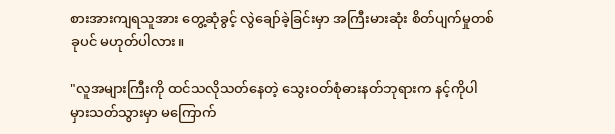စားအားကျရသူအား တွေ့ဆုံခွင့် လွဲချော်ခဲ့ခြင်းမှာ အကြီးမားဆုံး စိတ်ပျက်မှုတစ်ခုပင် မဟုတ်ပါလား။

"လူအများကြီးကို ထင်သလိုသတ်နေတဲ့ သွေးဝတ်စုံဓားနတ်ဘုရားက နင့်ကိုပါ မှားသတ်သွားမှာ မကြောက်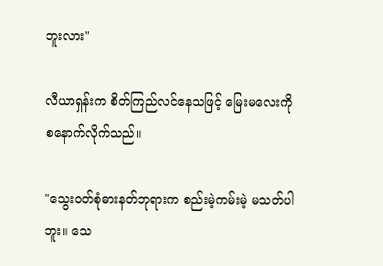ဘူးလား"

လီယာရှန်းက စိတ်ကြည်လင်နေသဖြင့် မြေးမလေးကို စနောက်လိုက်သည်‌။

"သွေးဝတ်စုံဓားနတ်ဘုရားက စည်းမဲ့ကမ်းမဲ့ မသတ်ပါဘူး။ သေ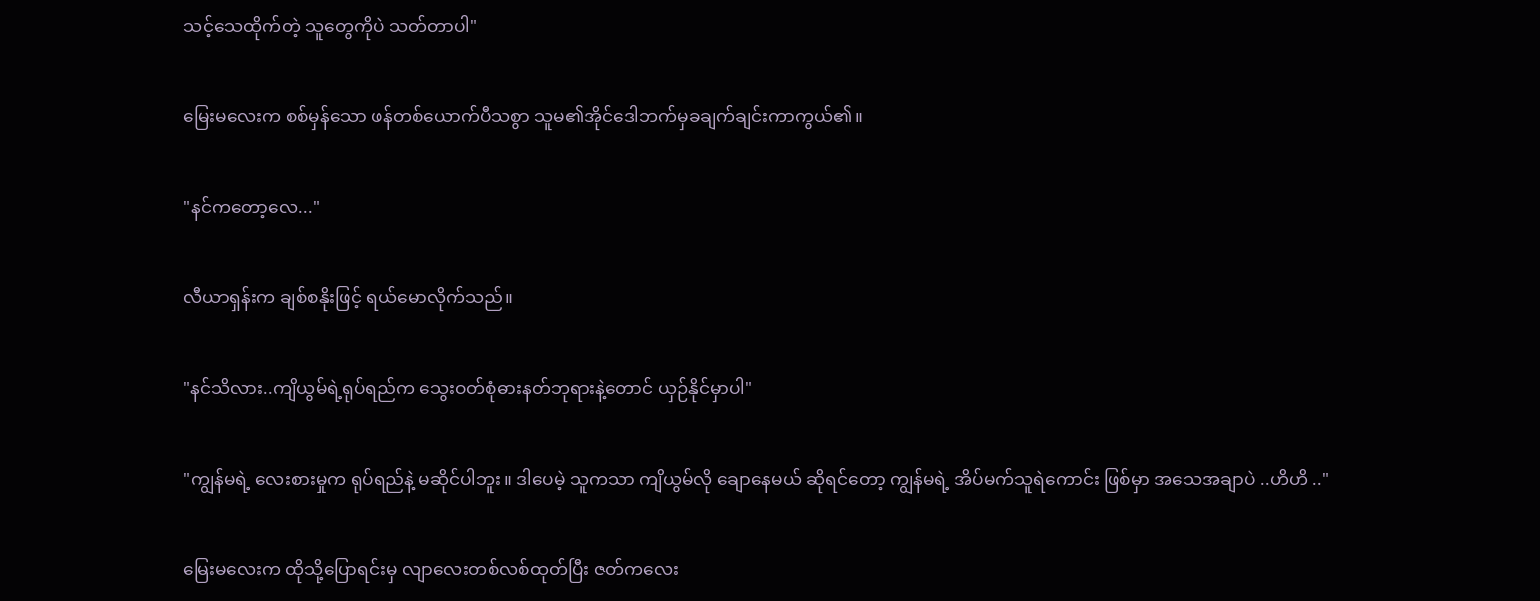သင့်သေထိုက်တဲ့ သူတွေကိုပဲ သတ်တာပါ"

မြေးမလေးက စစ်မှန်သော ဖန်တစ်ယောက်ပီသစွာ သူမ၏အိုင်ဒေါဘက်မှခချက်ချင်းကာကွယ်၏။

"နင်ကတော့လေ..."

လီယာရှန်းက ချစ်စနိုးဖြင့် ရယ်မောလိုက်သည်‌။

"နင်သိလား..ကျိယွမ်ရဲ့ရုပ်ရည်က သွေးဝတ်စုံဓားနတ်ဘုရားနဲ့တောင် ယှဉ်နိုင်မှာပါ"

"ကျွန်မရဲ့ လေးစားမှုက ရုပ်ရည်နဲ့ မဆိုင်ပါဘူး။ ဒါပေမဲ့ သူကသာ ကျိယွမ်လို ချောနေမယ် ဆိုရင်တော့ ကျွန်မရဲ့ အိပ်မက်သူရဲကောင်း ဖြစ်မှာ အသေအချာပဲ ..ဟိဟိ .."

မြေးမလေးက ထိုသို့ပြောရင်းမှ လျာလေးတစ်လစ်ထုတ်ပြီး ဇတ်ကလေး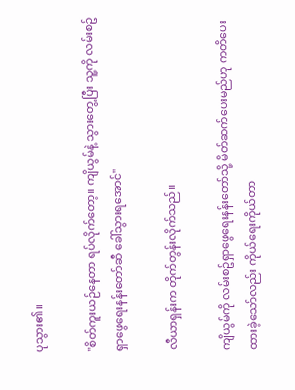ပုသွား၏။

"စိတ်ကူးယဉ်နေတာ ရပ်လိုက်တော့။ ကျိယွမ်နဲ့ သွားတွေ့ပြီး သူ့ကို လမ်းစဥ်ရှာဖွေရေးနန်းတော်ဆီ ခေါ်သွားရအောင်"

လီယာရှန်းက တိုက်တွန်းလိုက်သည်‌။

ကျိယွမ်ကို လမ်းစဥ်ရှာဖွေရေးနန်းတော်သို့ မိတ်ဆက်ပေးမည်ဟု ကတိပေးထားခဲ့သော်လည်း ကိုယ်ရေးကိုယ်တာ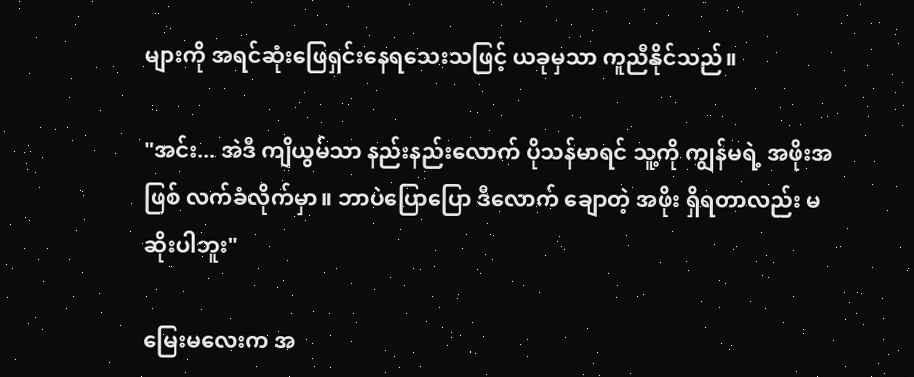များကို အရင်ဆုံးဖြေရှင်းနေရသေးသဖြင့် ယခုမှသာ ကူညီနိုင်သည်။

"အင်း... အဲဒီ ကျိယွမ်သာ နည်းနည်းလောက် ပိုသန်မာရင် သူ့ကို ကျွန်မရဲ့ အဖိုးအဖြစ် လက်ခံလိုက်မှာ။ ဘာပဲပြောပြော ဒီလောက် ချောတဲ့ အဖိုး ရှိရတာလည်း မဆိုးပါဘူး"

မြေးမလေးက အ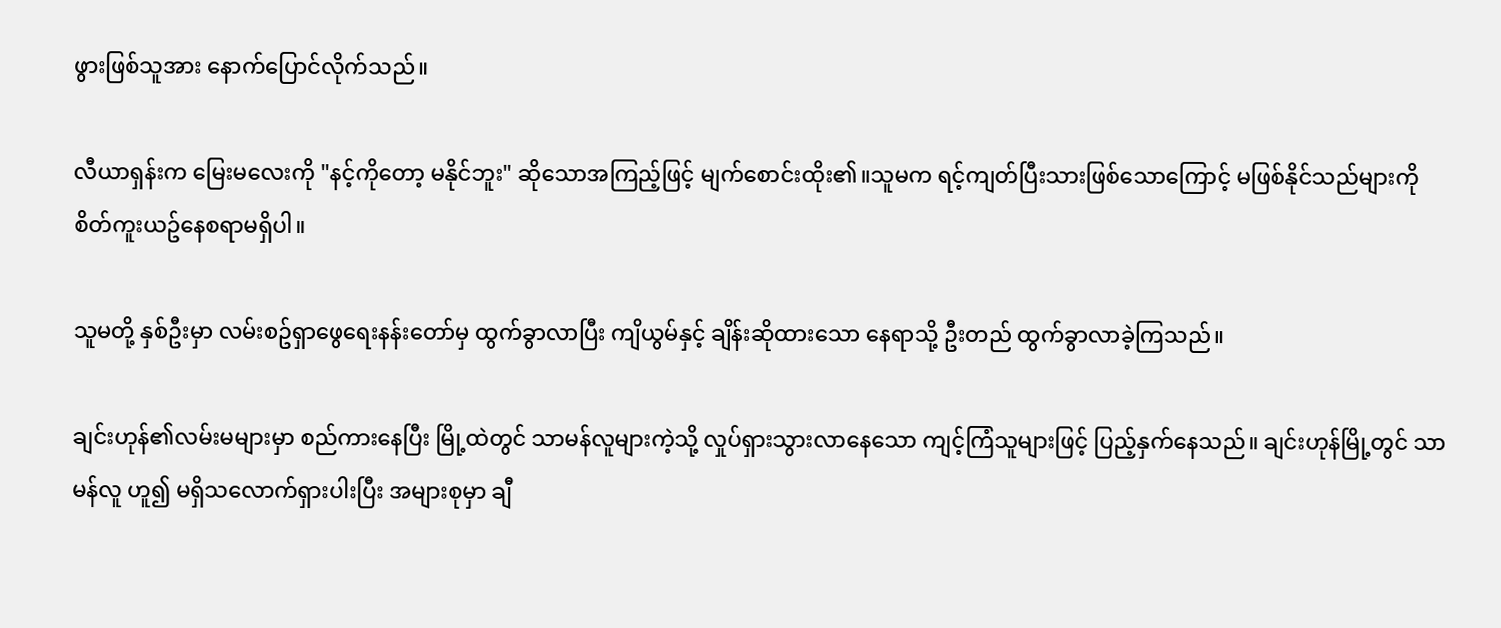ဖွားဖြစ်သူအား နောက်ပြောင်လိုက်သည်‌။

လီယာရှန်းက မြေးမလေးကို "နင့်ကိုတော့ မနိုင်ဘူး" ဆိုသောအကြည့်ဖြင့် မျက်စောင်းထိုး၏။သူမက ရင့်ကျတ်ပြီးသားဖြစ်သောကြောင့် မဖြစ်နိုင်သည်များကို စိတ်ကူးယဥ်နေစရာမရှိပါ။

သူမတို့ နှစ်ဦးမှာ လမ်းစဥ်ရှာဖွေရေးနန်းတော်မှ ထွက်ခွာလာပြီး ကျိယွမ်နှင့် ချိန်းဆိုထားသော နေရာသို့ ဦးတည် ထွက်ခွာလာခဲ့ကြသည်‌။

ချင်းဟုန်၏လမ်းမများမှာ စည်ကားနေပြီး မြို့ထဲတွင် သာမန်လူများကဲ့သို့ လှုပ်ရှားသွားလာနေသော ကျင့်ကြံသူများဖြင့် ပြည့်နှက်နေသည်‌။ ချင်းဟုန်မြို့တွင် သာမန်လူ ဟူ၍ မရှိသလောက်ရှားပါးပြီး အများစုမှာ ချီ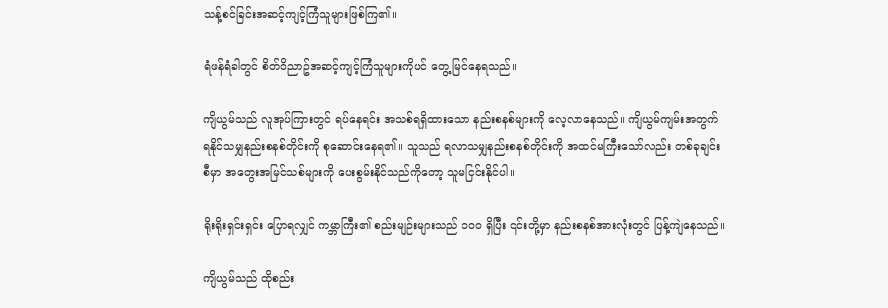သန့်စင်ခြင်းအဆင့်ကျင့်ကြံသူများဖြစ်ကြ၏။

ရံဖန်ရံခါတွင် စိတ်ဝိညာဥ်အဆင့်ကျင့်ကြံသူများကိုပင် တွေ့မြင်နေရသည်‌။

ကျိယွမ်သည် လူအုပ်ကြားတွင် ရပ်နေရင်း အသစ်ရရှိထားသော နည်းစနစ်များကို လေ့လာနေသည်‌။ ကျိယွမ်ကျမ်းအတွက် ရနိုင်သမျှနည်းစနစ်တိုင်းကို စုဆောင်းနေရ၏။ သူသည် ရလာသမျှနည်းစနစ်တိုင်းကို အထင်မကြီးသော်လည်း တစ်ခုချင်းစီမှာ အတွေးအမြင်သစ်များကို ပေးစွမ်းနိုင်သည်ကိုတော့ သူမငြင်းနိုင်ပါ။

ရိုးရိုးရှင်းရှင်း ပြောရလျှင် ကမ္ဘာကြီး၏ စည်းမျဉ်းများသည် ၁၀၀ ရှိပြီး ၎င်းတို့မှာ နည်းစနစ်အားလုံးတွင် ပြန့်ကျဲနေသည်‌။

ကျိယွမ်သည် ထိုစည်း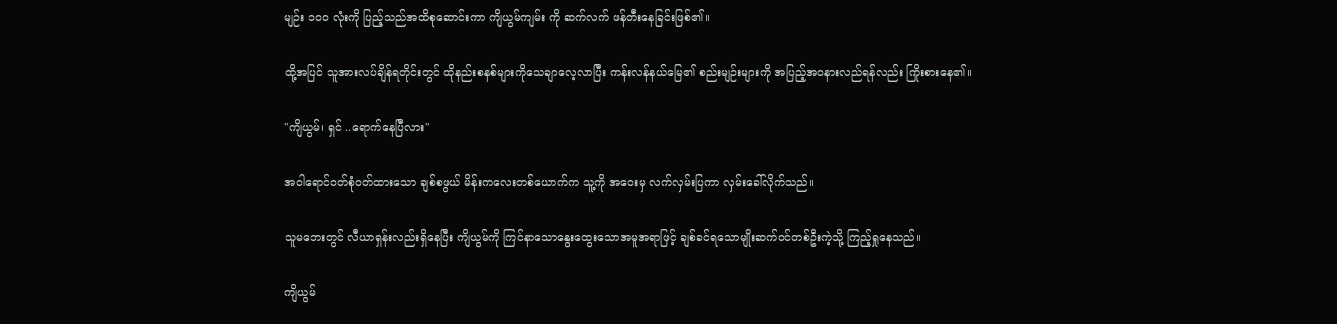မျဉ်း ၁၀၀ လုံးကို ပြည့်သည်အထိစုဆောင်းကာ ကျိယွမ်ကျမ်း ကို ဆက်လက် ဖန်တီးနေခြင်းဖြစ်၏။

ထို့အပြင် သူအားလပ်ချိန်ရတိုင်းတွင် ထိုနည်းစနစ်များကိုသေချာလေ့လာပြီး ကန်းလန်နယ်မြေ၏ စည်းမျဉ်းများကို အပြည့်အဝနားလည်ရန်လည်း ကြိုးစားနေ၏။

"ကျိယွမ်၊ ရှင် ..ရောက်နေပြီလား"

အဝါရောင်ဝတ်စုံဝတ်ထားသော ချစ်စဖွယ် မိန်းကလေးတစ်ယောက်က သူ့ကို အဝေးမှ လက်လှမ်းပြကာ လှမ်းခေါ်လိုက်သည်‌။

သူမဘေးတွင် လီယာရှန်းလည်းရှိနေပြီး ကျိယွမ်ကို ကြင်နာသောနွေးထွေးသောအမူအရာဖြင့် ချစ်ခင်ရသောမျိုးဆက်ဝင်တစ်ဦးကဲ့သို့ ကြည့်ရှုနေသည်‌။

ကျိယွမ်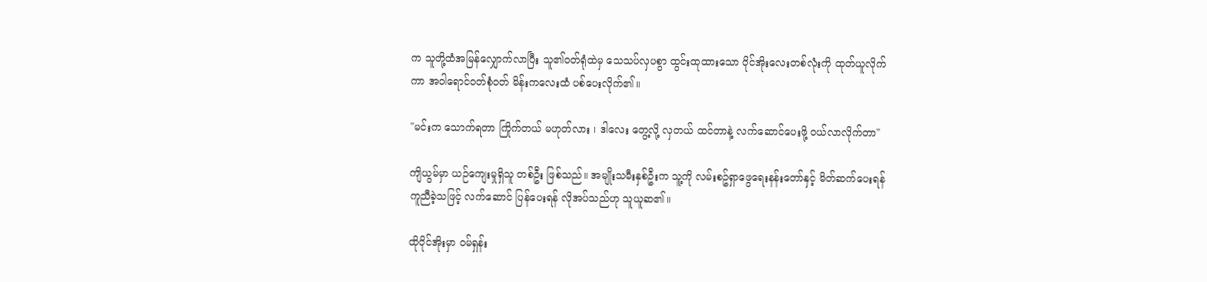က သူတို့ထံအမြန်လျှောက်လာပြီး သူ၏ဝတ်ရုံထဲမှ သေသပ်လှပစွာ ထွင်းထုထားသော ဝိုင်အိုးလေးတစ်လုံးကို ထုတ်ယူလိုက်ကာ အဝါရောင်ဝတ်စုံဝတ် မိန်းကလေးထံ ပစ်ပေးလိုက်၏။

"မင်းက သောက်ရတာ ကြိုက်တယ် မဟုတ်လား ၊ ဒါလေး တွေ့လို့ လှတယ် ထင်တာနဲ့ လက်ဆောင်ပေးဖို့ ဝယ်လာလိုက်တာ"

ကျိယွမ်မှာ ယဉ်ကျေးမှုရှိသူ တစ်ဦး ဖြစ်သည်‌။ အမျိုးသမီးနှစ်ဦးက သူ့ကို လမ်းစဥ်ရှာဖွေရေးနန်းတော်နှင့် မိတ်ဆက်ပေးရန် ကူညီခဲ့သဖြင့် လက်ဆောင် ပြန်ပေးရန် လိုအပ်သည်ဟု သူယူဆ၏။

ထိုဝိုင်အိုးမှာ ဝမ်ရှန်း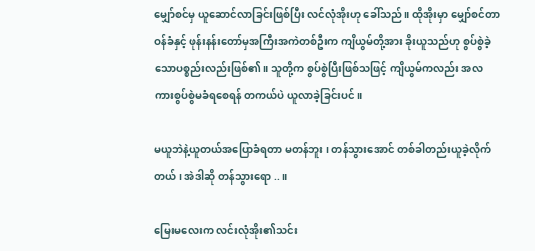မျှော်စင်မှ ယူဆောင်လာခြင်းဖြစ်ပြီး လင်လုံအိုးဟု ခေါ်သည်‌။ ထိုအိုးမှာ မျှော်စင်တာဝန်ခံနှင့် ဖုန်းနန်းတော်မှအကြီးအကဲတစ်ဦးက ကျိယွမ်တို့အား ခိုးယူသည်ဟု စွပ်စွဲခဲ့သောပစ္စည်းလည်းဖြစ်၏။ သူတို့က စွပ်စွဲပြီးဖြစ်သဖြင့် ကျိယွမ်ကလည်း အလကားစွပ်စွဲမခံရစေရန် တကယ်ပဲ ယူလာခဲ့ခြင်းပင်။

မယူဘဲနဲ့ယူတယ်အပြောခံရတာ မတန်ဘူး ၊ တန်သွားအောင် တစ်ခါတည်းယူခဲ့လိုက်တယ် ၊ အဲဒါဆို တန်သွားရော ..။

မြေးမလေးက လင်းလုံအိုး၏သင်း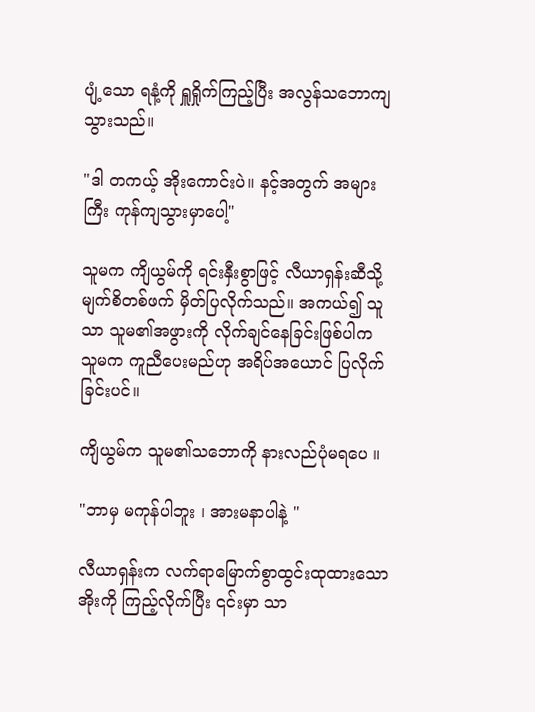ပျံ့သော ရနံ့ကို ရှူရှိုက်ကြည့်ပြီး အလွန်သဘောကျသွားသည်။

"ဒါ တကယ့် အိုးကောင်းပဲ။ နင့်အတွက် အများကြီး ကုန်ကျသွားမှာပေါ့"

သူမက ကျိယွမ်ကို ရင်းနှီးစွာဖြင့် လီယာရှန်းဆီသို့ မျက်စိတစ်ဖက် မှိတ်ပြလိုက်သည်။ အကယ်၍ သူသာ သူမ၏အဖွားကို လိုက်ချင်နေခြင်းဖြစ်ပါက သူမက ကူညီပေးမည်ဟု အရိပ်အယောင် ပြလိုက်ခြင်းပင်။

ကျိယွမ်က သူမ၏သဘောကို နားလည်ပုံမရပေ ။

"ဘာမှ မကုန်ပါဘူး ၊ အားမနာပါနဲ့ "

လီယာရှန်းက လက်ရာမြောက်စွာထွင်းထုထားသောအိုးကို ကြည့်လိုက်ပြီး ၎င်းမှာ သာ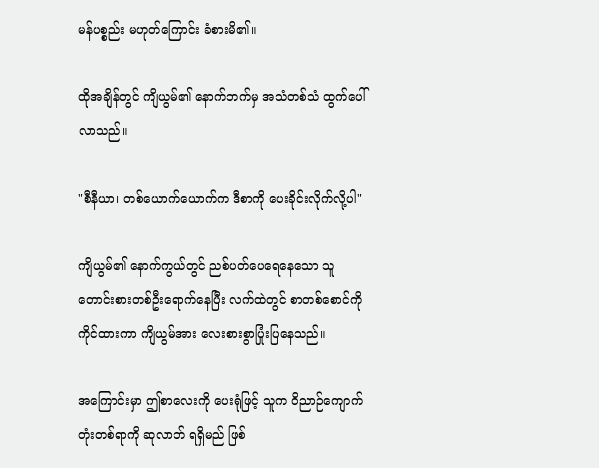မန်ပစ္စည်း မဟုတ်ကြောင်း ခံစားမိ၏။

ထိုအချိန်တွင် ကျိယွမ်၏ နောက်ဘက်မှ အသံတစ်သံ ထွက်ပေါ်လာသည်‌။

"စီနီယာ၊ တစ်ယောက်ယောက်က ဒီစာကို ပေးခိုင်းလိုက်လို့ပါ"

ကျိယွမ်၏ နောက်ကွယ်တွင် ညစ်ပတ်ပေရေနေသော သူတောင်းစားတစ်ဦးရောက်နေပြီး လက်ထဲတွင် စာတစ်စောင်ကို ကိုင်ထားကာ ကျိယွမ်အား လေးစားစွာပြုံးပြနေသည်‌။

အကြောင်းမှာ ဤစာလေးကို ပေးရုံဖြင့် သူက ဝိညာဉ်ကျောက်တုံးတစ်ရာကို ဆုလာဘ် ရရှိမည် ဖြစ်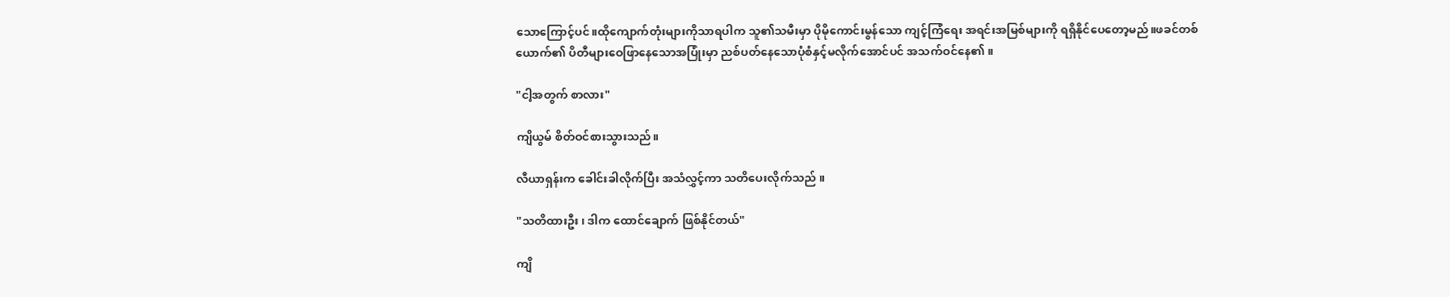သောကြောင့်ပင်။ထိုကျောက်တုံးများကိုသာရပါက သူ၏သမီးမှာ ပိုမိုကောင်းမွန်သော ကျင့်ကြံရေး အရင်းအမြစ်များကို ရရှိနိုင်ပေတော့မည်။ဖခင်တစ်ယောက်၏ ပိတီများဝေဖြာနေသောအပြုံးမှာ ညစ်ပတ်နေသောပုံစံနှင့်မလိုက်အောင်ပင် အသက်ဝင်နေ၏။

"ငါ့အတွက် စာလား"

ကျိယွမ် စိတ်ဝင်စားသွားသည်။

လီယာရှန်းက ခေါင်းခါလိုက်ပြီး အသံလွှင့်ကာ သတိပေးလိုက်သည် ။

"သတိထားဦး၊ ဒါက ထောင်ချောက် ဖြစ်နိုင်တယ်"

ကျိ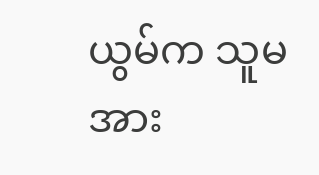ယွမ်က သူမအား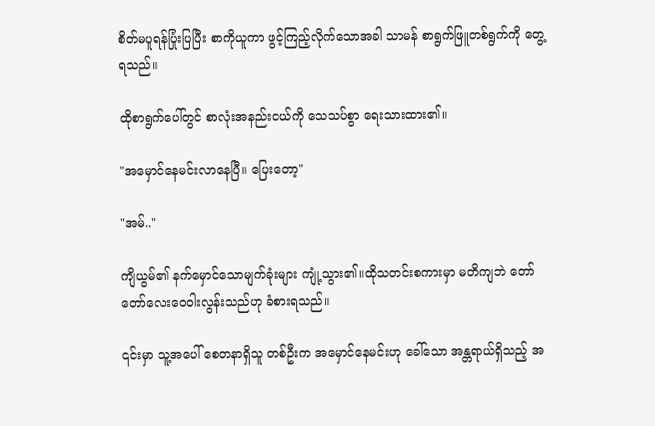စိတ်မပူရန်ပြုံးပြပြီး စာကိုယူကာ ဖွင့်ကြည့်လိုက်သောအခါ သာမန် စာရွက်ဖြူတစ်ရွက်ကို တွေ့ရသည်‌။

ထိုစာရွက်ပေါ်တွင် စာလုံးအနည်းငယ်ကို သေသပ်စွာ ရေးသားထား၏။

"အမှောင်နေမင်းလာနေပြီ။ ပြေးတော့"

"အမ်.."

ကျိယွမ်၏ နက်မှောင်သောမျက်ခုံးများ ကျုံ့သွား၏။ထိုသတင်းစကားမှာ မတိကျဘဲ တော်တော်လေးဝေဝါးလွန်းသည်ဟု ခံစားရသည်‌။

၎င်းမှာ သူ့အပေါ် စေတနာရှိသူ တစ်ဦးက အမှောင်နေမင်းဟု ခေါ်သော အန္တရာယ်ရှိသည့် အ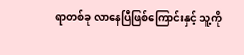ရာတစ်ခု လာနေပြီဖြစ်ကြောင်းနှင့် သူ့ကို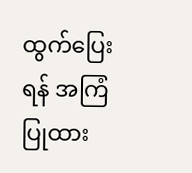ထွက်ပြေးရန် အကြံပြုထား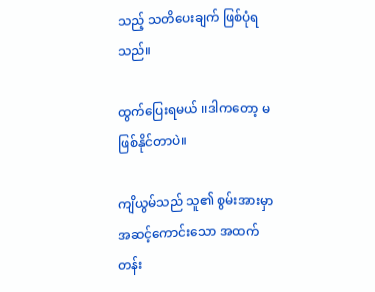သည့် သတိပေးချက် ဖြစ်ပုံရသည်‌။

ထွက်ပြေးရမယ် ၊၊ဒါကတော့ မဖြစ်နိုင်တာပဲ။

ကျိယွမ်သည် သူ၏ စွမ်းအားမှာ အဆင့်ကောင်းသော အထက်တန်း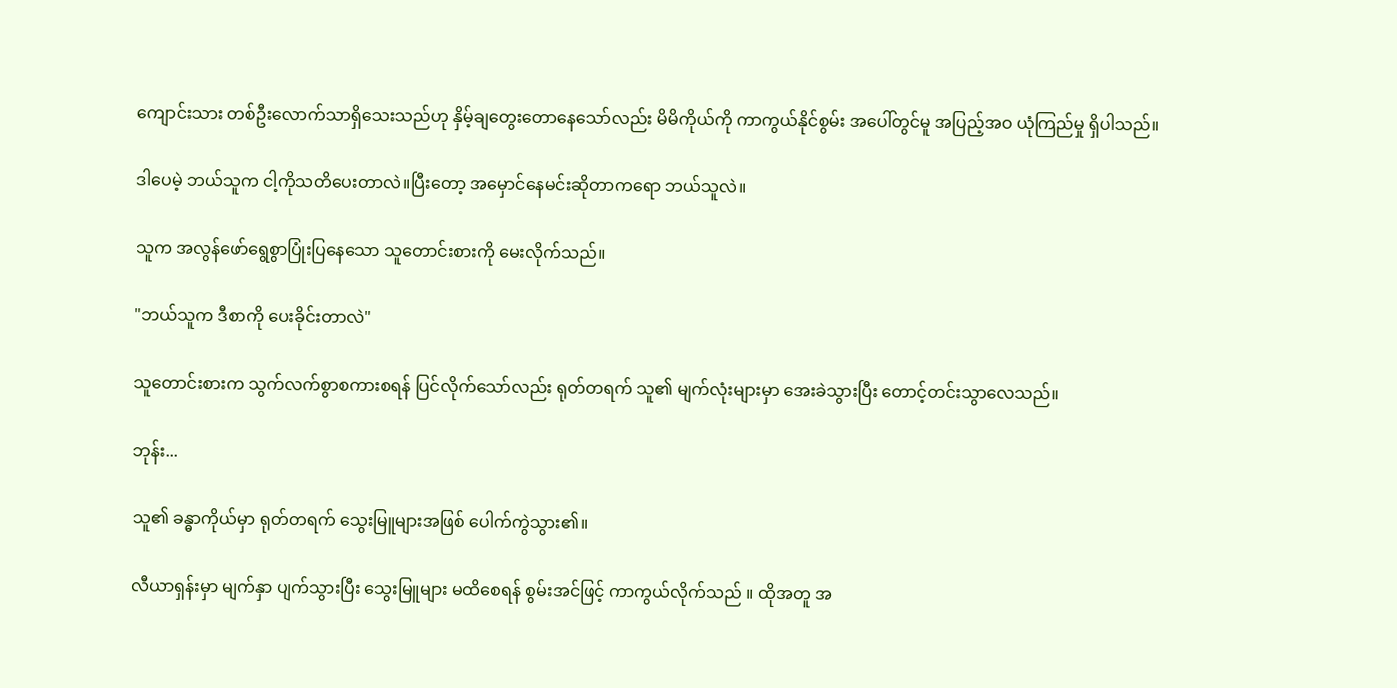ကျောင်းသား တစ်ဦးလောက်သာရှိသေးသည်ဟု နှိမ့်ချတွေးတောနေသော်လည်း မိမိကိုယ်ကို ကာကွယ်နိုင်စွမ်း အပေါ်တွင်မူ အပြည့်အဝ ယုံကြည်မှု ရှိပါသည်‌။

ဒါပေမဲ့ ဘယ်သူက ငါ့ကိုသတိပေးတာလဲ။ပြီးတော့ အမှောင်နေမင်းဆိုတာကရော ဘယ်သူလဲ။

သူက အလွန်ဖော်ရွေစွာပြုံးပြနေသော သူတောင်းစားကို မေးလိုက်သည်။

"ဘယ်သူက ဒီစာကို ပေးခိုင်းတာလဲ"

သူတောင်းစားက သွက်လက်စွာစကားစရန် ပြင်လိုက်သော်လည်း ရုတ်တရက် သူ၏ မျက်လုံးများမှာ အေးခဲသွားပြီး တောင့်တင်းသွာလေသည်။

ဘုန်း...

သူ၏ ခန္ဓာကိုယ်မှာ ရုတ်တရက် သွေးမြူများအဖြစ် ပေါက်ကွဲသွား၏။

လီယာရှန်းမှာ မျက်နှာ ပျက်သွားပြီး သွေးမြူများ မထိစေရန် စွမ်းအင်ဖြင့် ကာကွယ်လိုက်သည် ။ ထိုအတူ အ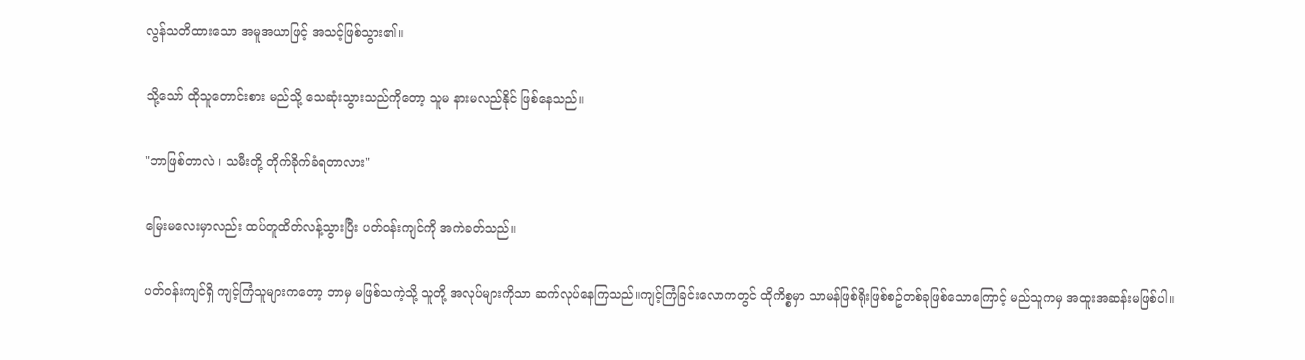လွန်သတိထားသော အမူအယာဖြင့် အသင့်ဖြစ်သွား၏။

သို့သော် ထိုသူတောင်းစား မည်သို့ သေဆုံးသွားသည်ကိုတော့ သူမ နားမလည်နိုင် ဖြစ်နေသည်‌။

"ဘာဖြစ်တာလဲ ၊ သမီးတို့ တိုက်ခိုက်ခံရတာလား"

မြေးမလေးမှာလည်း ထပ်တူထိတ်လန့်သွားပြီး ပတ်ဝန်းကျင်ကို အကဲခတ်သည်။

ပတ်ဝန်းကျင်ရှိ ကျင့်ကြံသူများကတော့ ဘာမှ မဖြစ်သကဲ့သို့ သူတို့ အလုပ်များကိုသာ ဆက်လုပ်နေကြသည်‌။ကျင့်ကြံခြင်းလောကတွင် ထိုကိစ္စမှာ သာမန်ဖြစ်ရိုးဖြစ်စဥ်တစ်ခုဖြစ်သောကြောင့် မည်သူကမှ အထူးအဆန်းမဖြစ်ပါ။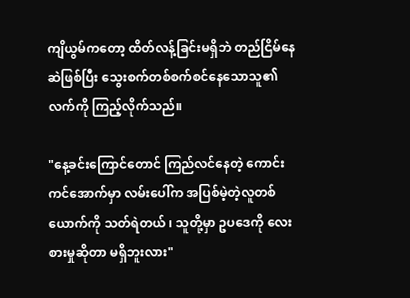ကျိယွမ်ကတော့ ထိတ်လန့်ခြင်းမရှိဘဲ တည်ငြိမ်နေဆဲဖြစ်ပြီး သွေးစက်တစ်စက်စင်နေသောသူ၏လက်ကို ကြည့်လိုက်သည်‌။

"နေ့ခင်းကြောင်တောင် ကြည်လင်နေတဲ့ ကောင်းကင်အောက်မှာ လမ်းပေါ်က အပြစ်မဲ့တဲ့လူတစ်ယောက်ကို သတ်ရဲတယ် ၊ သူတို့မှာ ဥပဒေကို လေးစားမှုဆိုတာ မရှိဘူးလား"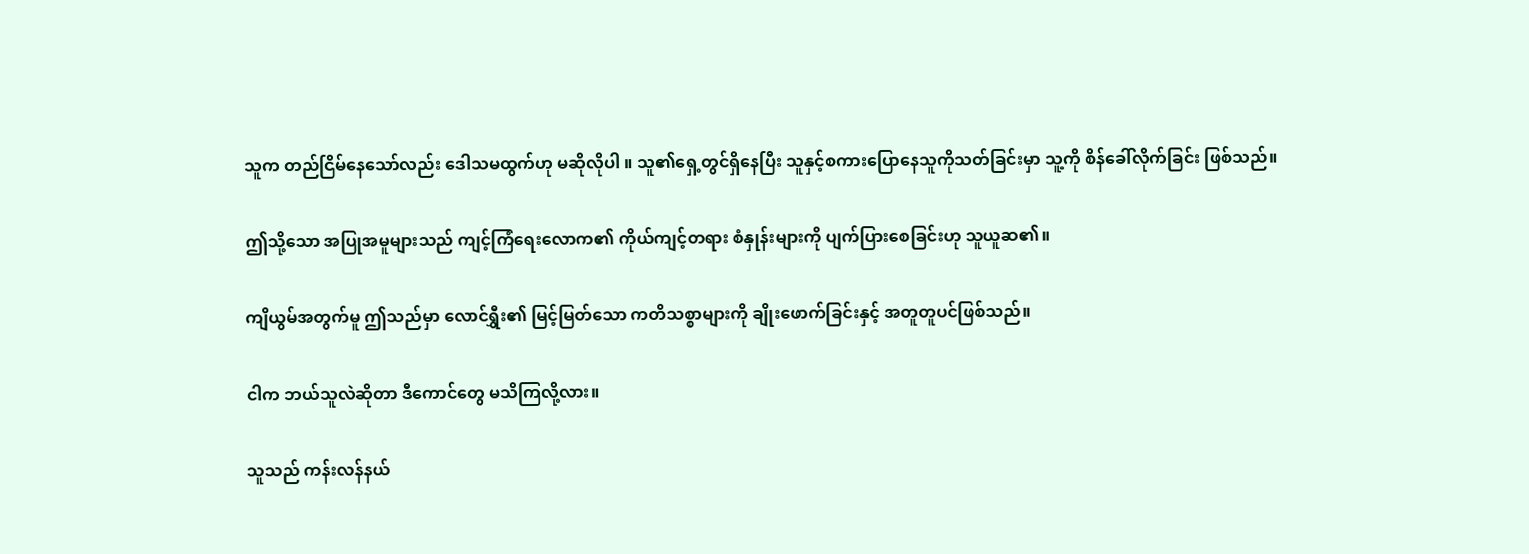သူက တည်ငြိမ်နေသော်လည်း ဒေါသမထွက်ဟု မဆိုလိုပါ ။ သူ၏ရှေ့တွင်ရှိနေပြီး သူနှင့်စကားပြောနေသူကိုသတ်ခြင်းမှာ သူ့ကို စိန်ခေါ်လိုက်ခြင်း ဖြစ်သည်‌။

ဤသို့သော အပြုအမူများသည် ကျင့်ကြံရေးလောက၏ ကိုယ်ကျင့်တရား စံနှုန်းများကို ပျက်ပြားစေခြင်းဟု သူယူဆ၏။

ကျိယွမ်အတွက်မူ ဤသည်မှာ လောင်ရွှီး၏ မြင့်မြတ်သော ကတိသစ္စာများကို ချိုးဖောက်ခြင်းနှင့် အတူတူပင်ဖြစ်သည်။

ငါက ဘယ်သူလဲဆိုတာ ဒီကောင်တွေ မသိကြလို့လား။

သူသည် ကန်းလန်နယ်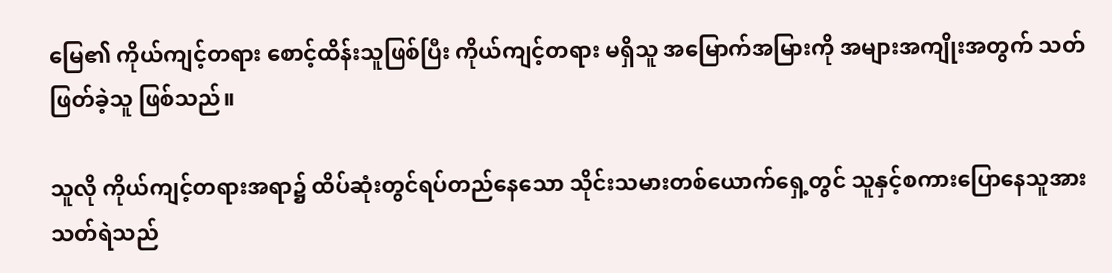မြေ၏ ကိုယ်ကျင့်တရား စောင့်ထိန်းသူဖြစ်ပြီး ကိုယ်ကျင့်တရား မရှိသူ အမြောက်အမြားကို အများအကျိုးအတွက် သတ်ဖြတ်ခဲ့သူ ဖြစ်သည်‌။

သူလို ကိုယ်ကျင့်တရားအရာ၌ ထိပ်ဆုံးတွင်ရပ်တည်နေသော သိုင်းသမားတစ်ယောက်ရှေ့တွင် သူနှင့်စကားပြောနေသူအား သတ်ရဲသည်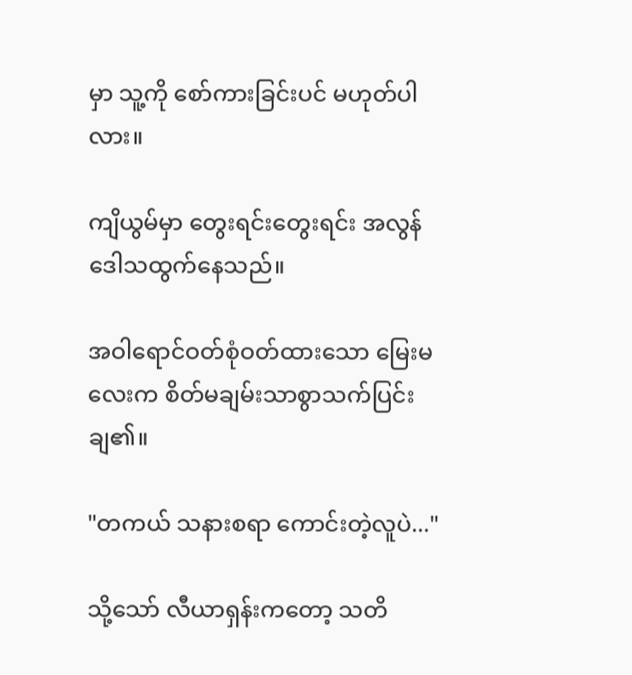မှာ သူ့ကို စော်ကားခြင်းပင် မဟုတ်ပါလား။

ကျိယွမ်မှာ တွေးရင်းတွေးရင်း အလွန် ဒေါသထွက်နေသည်‌။

အဝါရောင်ဝတ်စုံဝတ်ထားသော မြေးမလေးက စိတ်မချမ်းသာစွာသက်ပြင်းချ၏။

"တကယ် သနားစရာ ကောင်းတဲ့လူပဲ..."

သို့သော် လီယာရှန်းကတော့ သတိ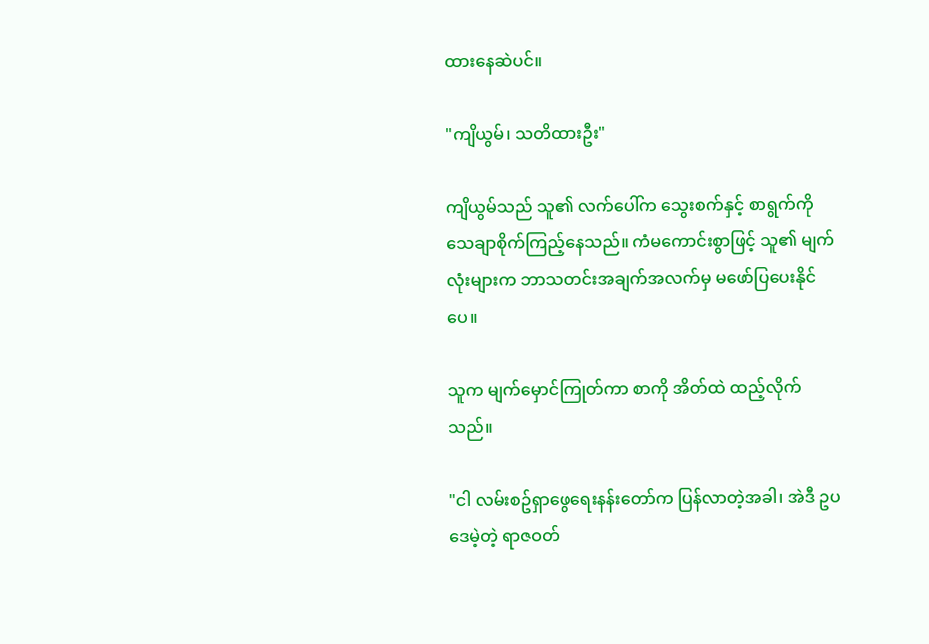ထားနေဆဲပင်။

"ကျိယွမ်၊ သတိထားဦး"

ကျိယွမ်သည် သူ၏ လက်ပေါ်က သွေးစက်နှင့် စာရွက်ကို သေချာစိုက်ကြည့်နေသည်‌။ ကံမကောင်းစွာဖြင့် သူ၏ မျက်လုံးများက ဘာသတင်းအချက်အလက်မှ မဖော်ပြပေးနိုင်ပေ။

သူက မျက်မှောင်ကြုတ်ကာ စာကို အိတ်ထဲ ထည့်လိုက်သည်‌။

"ငါ လမ်းစဥ်ရှာဖွေရေးနန်းတော်က ပြန်လာတဲ့အခါ၊ အဲဒီ ဥပဒေမဲ့တဲ့ ရာဇဝတ်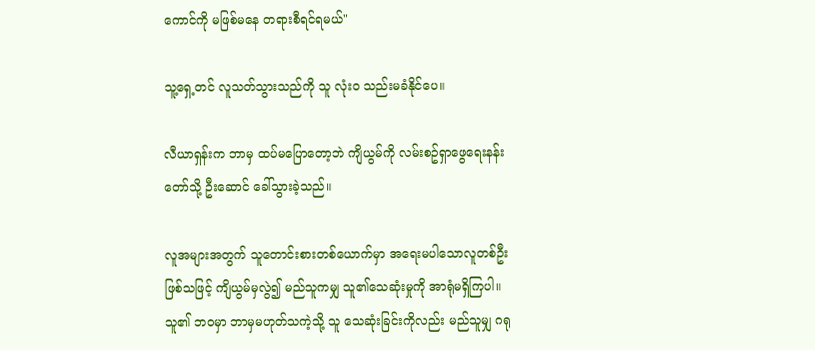ကောင်ကို မဖြစ်မနေ တရားစီရင်ရမယ်"

သူ့ရှေ့တင် လူသတ်သွားသည်ကို သူ လုံးဝ သည်းမခံနိုင်ပေ။

လီယာရှန်းက ဘာမှ ထပ်မပြောတော့ဘဲ ကျိယွမ်ကို လမ်းစဥ်ရှာဖွေရေးနန်းတော်သို့ ဦးဆောင် ခေါ်သွားခဲ့သည်‌။

လူအများအတွက် သူတောင်းစားတစ်ယောက်မှာ အရေးမပါသောလူတစ်ဦးဖြစ်သဖြင့် ကျိယွမ်မှလွဲ၍ မည်သူကမျှ သူ၏သေဆုံးမှုကို အာရုံမရှိကြပါ။ သူ၏ ဘဝမှာ ဘာမှမဟုတ်သကဲ့သို့ သူ သေဆုံးခြင်းကိုလည်း မည်သူမျှ ဂရု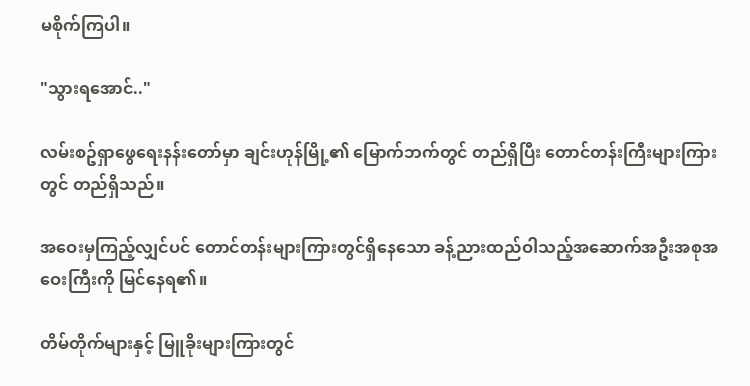မစိုက်ကြပါ‌။

"သွားရအောင်.."

လမ်းစဥ်ရှာဖွေရေးနန်းတော်မှာ ချင်းဟုန်မြို့၏ မြောက်ဘက်တွင် တည်ရှိပြီး တောင်တန်းကြီးများကြားတွင် တည်ရှိသည်‌။

အဝေးမှကြည့်လျှင်ပင် တောင်တန်းများကြားတွင်ရှိနေသော ခန့်ညားထည်ဝါသည့်အဆောက်အဦးအစုအဝေးကြီးကို မြင်နေရ၏။

တိမ်တိုက်များနှင့် မြူခိုးများကြားတွင်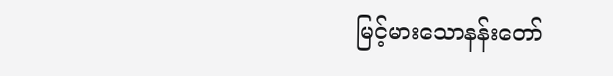မြင့်မားသောနန်းတော်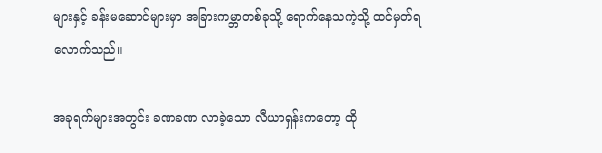များနှင့် ခန်းမဆောင်များမှာ အခြားကမ္ဘာတစ်ခုသို့ ရောက်နေသကဲ့သို့ ထင်မှတ်ရလောက်သည်‌။

အခုရက်များအတွင်း ခဏခဏ လာခဲ့သော လီယာရှန်းကတော့ ထို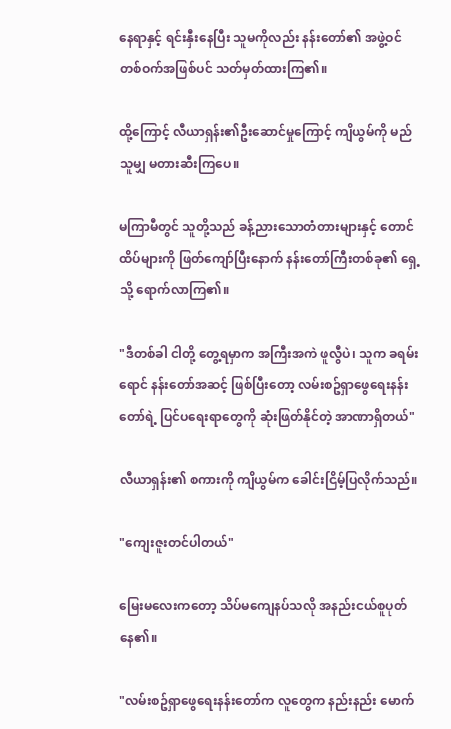နေရာနှင့် ရင်းနှီးနေပြီး သူမကိုလည်း နန်းတော်၏ အဖွဲ့ဝင် တစ်ဝက်အဖြစ်ပင် သတ်မှတ်ထားကြ၏။

ထို့ကြောင့် လီယာရှန်း၏ဦးဆောင်မှုကြောင့် ကျိယွမ်ကို မည်သူမျှ မတားဆီးကြပေ။

မကြာမီတွင် သူတို့သည် ခန့်ညားသောတံတားများနှင့် တောင်ထိပ်များကို ဖြတ်ကျော်ပြီးနောက် နန်းတော်ကြီးတစ်ခု၏ ရှေ့သို့ ရောက်လာကြ၏။

"ဒီတစ်ခါ ငါတို့ တွေ့ရမှာက အကြီးအကဲ ဖူလွီပဲ၊ သူက ခရမ်းရောင် နန်းတော်အဆင့် ဖြစ်ပြီးတော့ လမ်းစဥ်ရှာဖွေရေးနန်းတော်ရဲ့ ပြင်ပရေးရာတွေကို ဆုံးဖြတ်နိုင်တဲ့ အာဏာရှိတယ်"

လီယာရှန်း၏ စကားကို ကျိယွမ်က ခေါင်းငြိမ့်ပြလိုက်သည်။

"ကျေးဇူးတင်ပါတယ်"

မြေးမလေးကတော့ သိပ်မကျေနပ်သလို အနည်းငယ်စူပုတ်နေ၏။

"လမ်းစဥ်ရှာဖွေရေးနန်းတော်က လူတွေက နည်းနည်း မောက်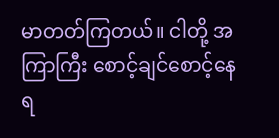မာတတ်ကြတယ်။ ငါတို့ အကြာကြီး စောင့်ချင်စောင့်နေရ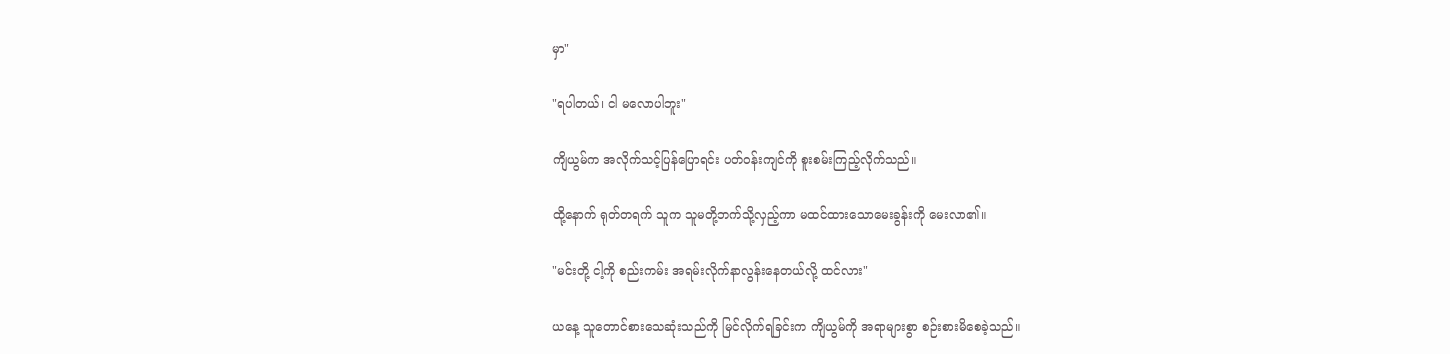မှာ"

"ရပါတယ်၊ ငါ မလောပါဘူး"

ကျိယွမ်က အလိုက်သင့်ပြန်ပြောရင်း ပတ်ဝန်းကျင်ကို စူးစမ်းကြည့်လိုက်သည်‌။

ထို့နောက် ရုတ်တရက် သူက သူမတို့ဘက်သို့လှည့်ကာ မထင်ထားသောမေးခွန်းကို မေးလာ၏။

"မင်းတို့ ငါ့ကို စည်းကမ်း အရမ်းလိုက်နာလွန်းနေတယ်လို့ ထင်လား"

ယနေ့ သူတောင်စားသေဆုံးသည်ကို မြင်လိုက်ရခြင်းက ကျိယွမ်ကို အရာများစွာ စဉ်းစားမိစေခဲ့သည်‌။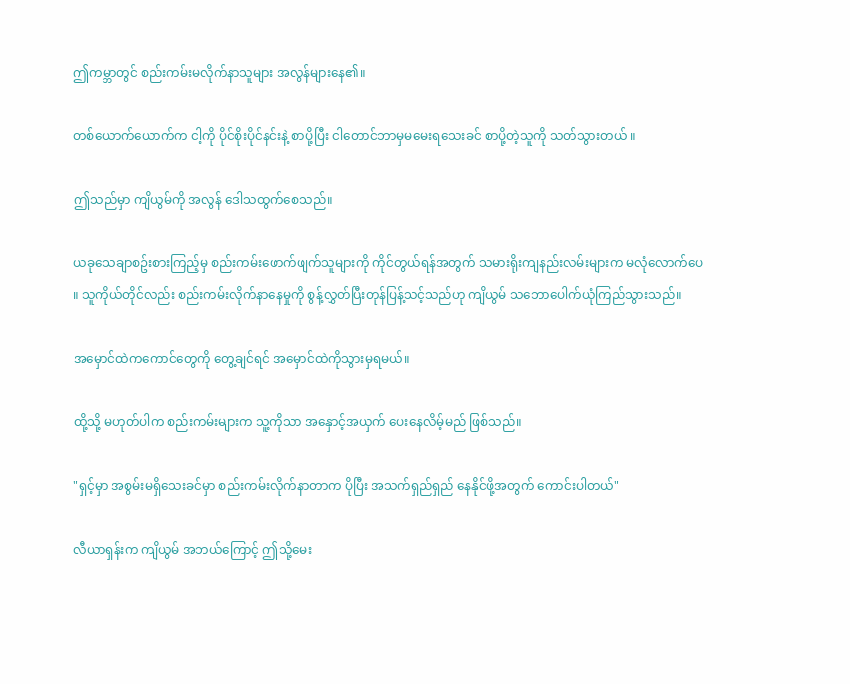ဤကမ္ဘာတွင် စည်းကမ်းမလိုက်နာသူများ အလွန်များနေ၏။

တစ်ယောက်ယောက်က ငါ့ကို ပိုင်စိုးပိုင်နင်းနဲ့ စာပို့ပြီး ငါတောင်ဘာမှမမေးရသေးခင် စာပို့တဲ့သူကို သတ်သွားတယ် ။

ဤသည်မှာ ကျိယွမ်ကို အလွန် ဒေါသထွက်စေသည်‌။

ယခုသေချာစဥ်းစားကြည့်မှ စည်းကမ်းဖောက်ဖျက်သူများကို ကိုင်တွယ်ရန်အတွက် သမားရိုးကျနည်းလမ်းများက မလုံလောက်ပေ ။ သူကိုယ်တိုင်လည်း စည်းကမ်းလိုက်နာနေမှုကို စွန့်လွှတ်ပြီးတုန်ပြန့်သင့်သည်ဟု ကျိယွမ် သဘောပေါက်ယုံကြည်သွားသည်‌။

အမှောင်ထဲကကောင်တွေကို တွေ့ချင်ရင် အမှောင်ထဲကိုသွားမှရမယ်။

ထို့သို့ မဟုတ်ပါက စည်းကမ်းများက သူ့ကိုသာ အနှောင့်အယှက် ပေးနေလိမ့်မည် ဖြစ်သည်‌။

"ရှင့်မှာ အစွမ်းမရှိသေးခင်မှာ စည်းကမ်းလိုက်နာတာက ပိုပြီး အသက်ရှည်ရှည် နေနိုင်ဖို့အတွက် ကောင်းပါတယ်"

လီယာရှန်းက ကျိယွမ် အဘယ်ကြောင့် ဤသို့မေး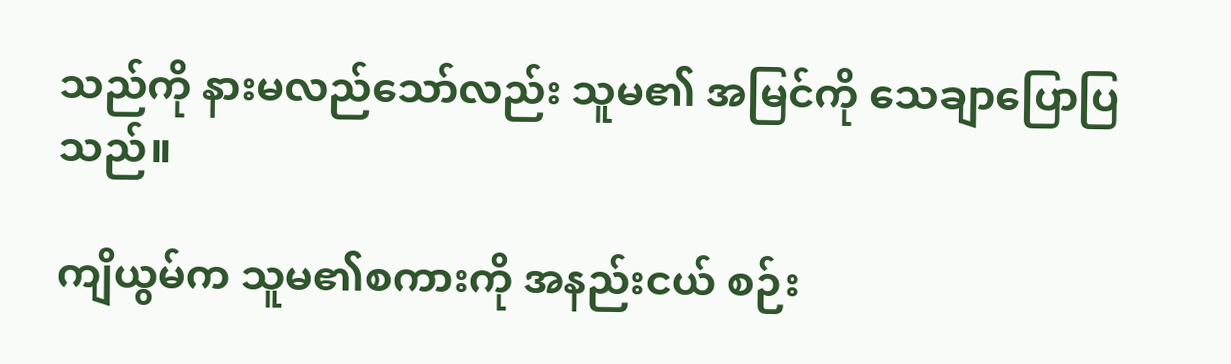သည်ကို နားမလည်သော်လည်း သူမ၏ အမြင်ကို သေချာပြောပြသည်‌။

ကျိယွမ်က သူမ၏စကားကို အနည်းငယ် စဉ်း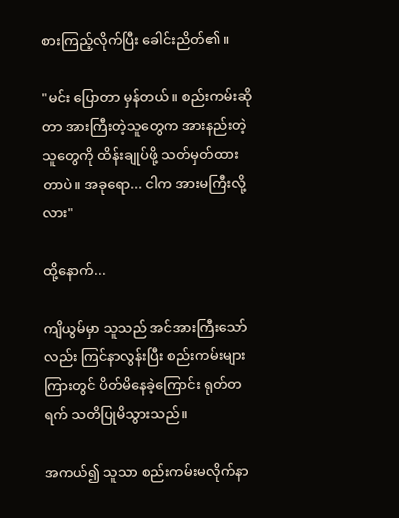စားကြည့်လိုက်ပြီး ခေါင်းညိတ်၏။

"မင်း ပြောတာ မှန်တယ်။ စည်းကမ်းဆိုတာ အားကြီးတဲ့သူတွေက အားနည်းတဲ့သူတွေကို ထိန်းချုပ်ဖို့ သတ်မှတ်ထားတာပဲ။ အခုရော... ငါက အားမကြီးလို့လား"

ထို့နောက်...

ကျိယွမ်မှာ သူသည် အင်အားကြီးသော်လည်း ကြင်နာလွန်းပြီး စည်းကမ်းများကြားတွင် ပိတ်မိနေခဲ့ကြောင်း ရုတ်တရက် သတိပြုမိသွားသည်‌။

အကယ်၍ သူသာ စည်းကမ်းမလိုက်နာ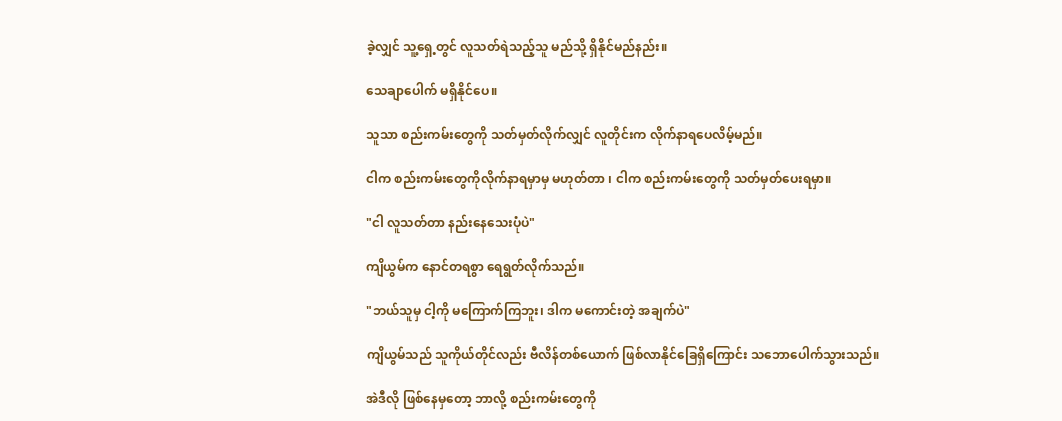ခဲ့လျှင် သူ့ရှေ့တွင် လူသတ်ရဲသည့်သူ မည်သို့ ရှိနိုင်မည်နည်း။

သေချာပေါက် မရှိနိုင်ပေ။

သူသာ စည်းကမ်းတွေကို သတ်မှတ်လိုက်လျှင် လူတိုင်းက လိုက်နာရပေလိမ့်မည်။

ငါက စည်းကမ်းတွေကိုလိုက်နာရမှာမှ မဟုတ်တာ ၊ ငါက စည်းကမ်းတွေကို သတ်မှတ်ပေးရမှာ။

"ငါ လူသတ်တာ နည်းနေသေးပုံပဲ"

ကျိယွမ်က နောင်တရစွာ ရေရွတ်လိုက်သည်‌။

"ဘယ်သူမှ ငါ့ကို မကြောက်ကြဘူး၊ ဒါက မကောင်းတဲ့ အချက်ပဲ"

ကျိယွမ်သည် သူကိုယ်တိုင်လည်း ဗီလိန်တစ်ယောက် ဖြစ်လာနိုင်ခြေရှိကြောင်း သဘောပေါက်သွားသည်‌။

အဲဒီလို ဖြစ်နေမှတော့ ဘာလို့ စည်းကမ်းတွေကို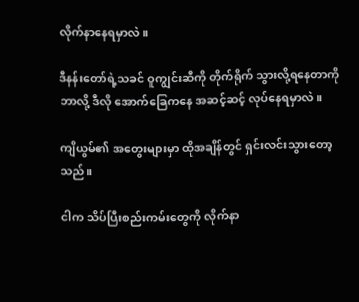လိုက်နာနေရမှာလဲ။

ဒီနန်းတော်ရဲ့သခင် ဝူကျွင်းဆီကို တိုက်ရိုက် သွားလို့ရနေတာကို ဘာလို့ ဒီလို အောက်ခြေကနေ အဆင့်ဆင့် လုပ်နေရမှာလဲ။

ကျိယွမ်၏ အတွေးများမှာ ထိုအချိန်တွင် ရှင်းလင်းသွားတော့သည်‌။

ငါက သိပ်ပြီးစည်းကမ်းတွေကို လိုက်နာ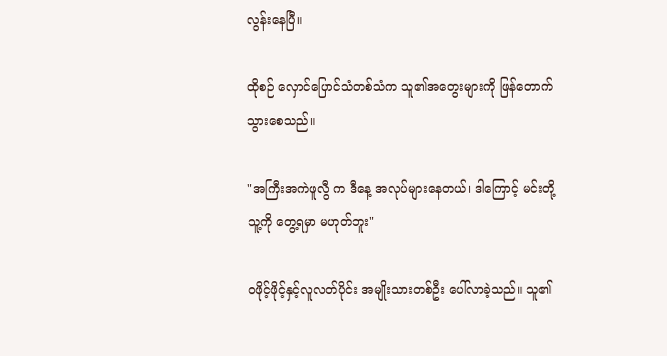လွန်းနေပြီ။

ထိုစဉ် လှောင်ပြောင်သံတစ်သံက သူ၏အတွေးများကို ဖြန်တောက်သွားစေသည်‌။

"အကြီးအကဲဖူလွီ က ဒီနေ့ အလုပ်များနေတယ်၊ ဒါကြောင့် မင်းတို့ သူ့ကို တွေ့ရမှာ မဟုတ်ဘူး"

ဝဖိုင့်ဖိုင့်နှင့်လူလတ်ပိုင်း အမျိုးသားတစ်ဦး ပေါ်လာခဲ့သည်‌။ သူ၏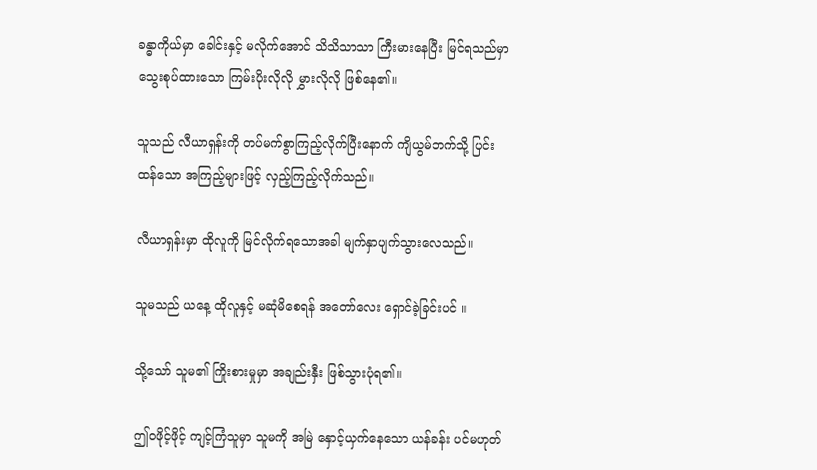ခန္ဓာကိုယ်မှာ ခေါင်းနှင့် မလိုက်အောင် သိသိသာသာ ကြီးမားနေပြီး မြင်ရသည်မှာ သွေးစုပ်ထားသော ကြမ်းပိုးလိုလို မွှားလိုလို ဖြစ်နေ၏။

သူသည် လီယာရှန်းကို တပ်မက်စွာကြည့်လိုက်ပြီးနောက် ကျိယွမ်ဘက်သို့ ပြင်းထန်သော အကြည့်များဖြင့် လှည့်ကြည့်လိုက်သည်‌။

လီယာရှန်းမှာ ထိုလူကို မြင်လိုက်ရသောအခါ မျက်နှာပျက်သွားလေသည်‌။

သူမသည် ယနေ့ ထိုလူနှင့် မဆုံမိစေရန် အတော်လေး ရှောင်ခဲ့ခြင်းပင် ။

သို့သော် သူမ၏ ကြိုးစားမှုမှာ အချည်းနှီး ဖြစ်သွားပုံရ၏။

ဤဝဖိုင့်ဖိုင့် ကျင့်ကြံသူမှာ သူမကို အမြဲ နှောင့်ယှက်နေသော ယန်ခန်း ပင်မဟုတ်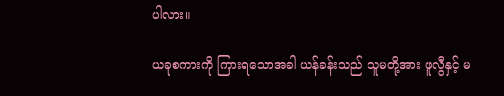ပါလား။

ယခုစကားကို ကြားရသောအခါ ယန်ခန်းသည် သူမတို့အား ဖူလွီနှင့် မ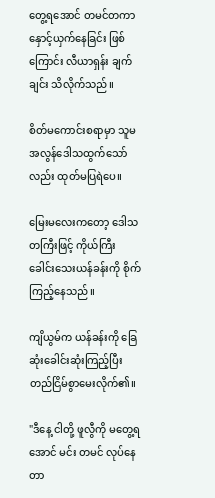တွေ့ရအောင် တမင်တကာ နှောင့်ယှက်နေခြင်း ဖြစ်ကြောင်း လီယာရှန်း ချက်ချင်း သိလိုက်သည်‌။

စိတ်မကောင်းစရာမှာ သူမ အလွန်ဒေါသထွက်သော်လည်း ထုတ်မပြရဲပေ။

မြေးမလေးကတော့ ဒေါသတကြီးဖြင့် ကိုယ်ကြီးခေါင်းသေးယန်ခန်းကို စိုက်ကြည့်နေသည်‌။

ကျိယွမ်က ယန်ခန်းကို ခြေဆုံးခေါင်းဆုံးကြည့်ပြီး တည်ငြိမ်စွာမေးလိုက်၏။

"ဒီနေ့ ငါတို့ ဖူလွီကို မတွေ့ရအောင် မင်း တမင် လုပ်နေတာ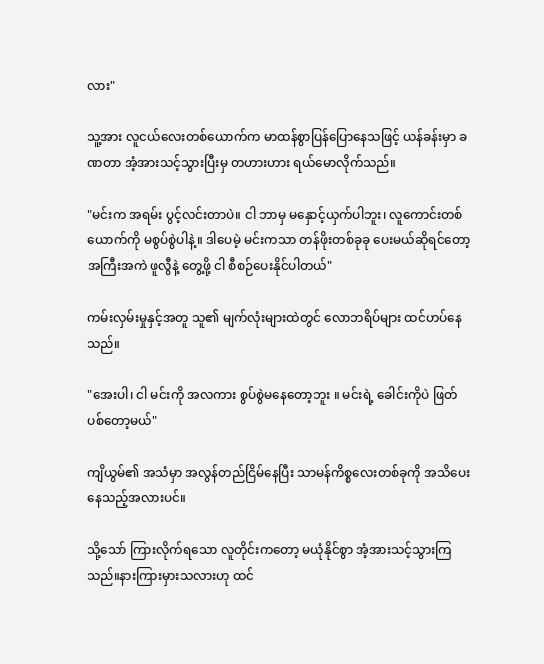လား"

သူ့အား လူငယ်လေးတစ်ယောက်က မာထန်စွာပြန်ပြောနေသဖြင့် ယန်ခန်းမှာ ခဏတာ အံ့အားသင့်သွားပြီးမှ တဟားဟား ရယ်မောလိုက်သည်‌။

"မင်းက အရမ်း ပွင့်လင်းတာပဲ။ ငါ ဘာမှ မနှောင့်ယှက်ပါဘူး၊ လူကောင်းတစ်ယောက်ကို မစွပ်စွဲပါနဲ့။ ဒါပေမဲ့ မင်းကသာ တန်ဖိုးတစ်ခုခု ပေးမယ်ဆိုရင်တော့ အကြီးအကဲ ဖူလွီနဲ့ တွေ့ဖို့ ငါ စီစဉ်ပေးနိုင်ပါတယ်"

ကမ်းလှမ်းမှုနှင့်အတူ သူ၏ မျက်လုံးများထဲတွင် လောဘရိပ်များ ထင်ဟပ်နေသည်‌။

"အေးပါ၊ ငါ မင်းကို အလကား စွပ်စွဲမနေတော့ဘူး ။ မင်းရဲ့ ခေါင်းကိုပဲ ဖြတ်ပစ်တော့မယ်"

ကျိယွမ်၏ အသံမှာ အလွန်တည်ငြိမ်နေပြီး သာမန်ကိစ္စလေးတစ်ခုကို အသိပေးနေသည့်အလားပင်။

သို့သော် ကြားလိုက်ရသော လူတိုင်းကတော့ မယုံနိုင်စွာ အံ့အားသင့်သွားကြသည်‌။နားကြားမှားသလားဟု ထင်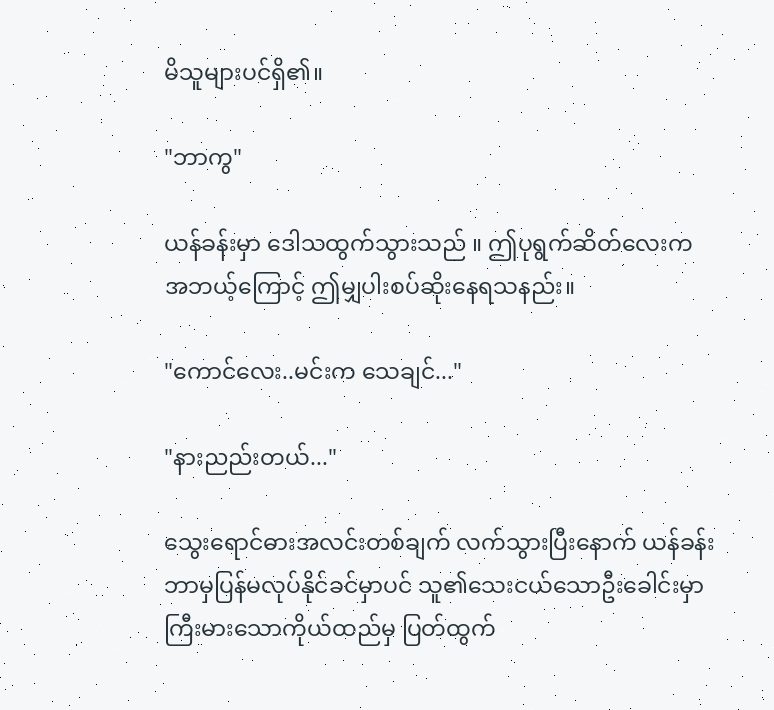မိသူများပင်ရှိ၏။

"ဘာကွ"

ယန်ခန်းမှာ ဒေါသထွက်သွားသည် ။ ဤပုရွက်ဆိတ်လေးက အဘယ့်ကြောင့် ဤမျှပါးစပ်ဆိုးနေရသနည်း။

"ကောင်လေး..မင်းက သေချင်..."

"နားညည်းတယ်..."

သွေးရောင်ဓားအလင်းတစ်ချက် လက်သွားပြီးနောက် ယန်ခန်း ဘာမှပြန်မလုပ်နိုင်ခင်မှာပင် သူ၏သေးငယ်သောဦးခေါင်းမှာ ကြီးမားသောကိုယ်ထည်မှ ပြတ်ထွက်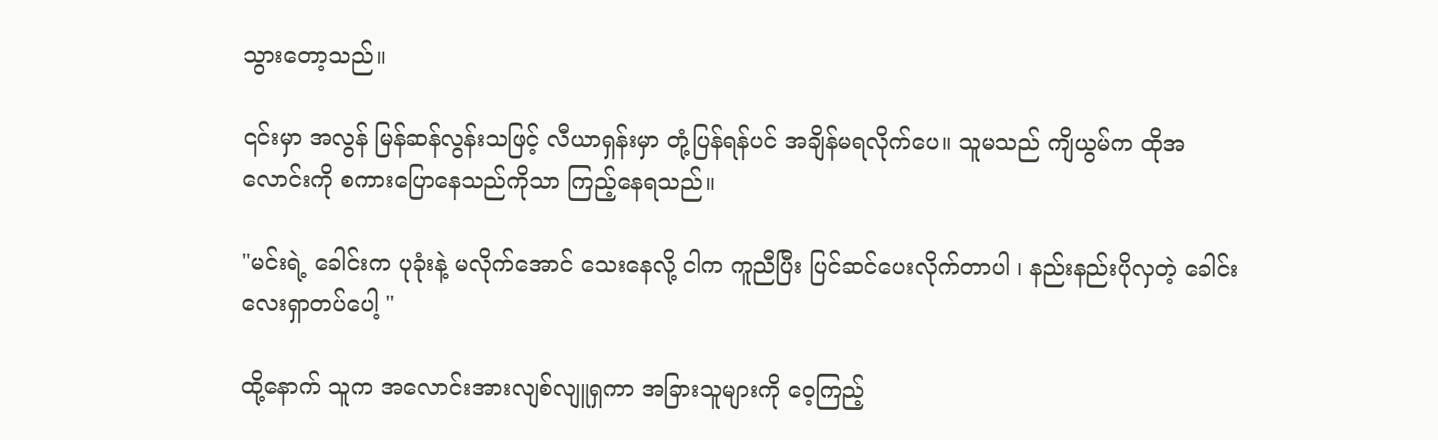သွားတော့သည်‌။

၎င်းမှာ အလွန် မြန်ဆန်လွန်းသဖြင့် လီယာရှန်းမှာ တုံ့ပြန်ရန်ပင် အချိန်မရလိုက်ပေ။ သူမသည် ကျိယွမ်က ထိုအလောင်းကို စကားပြောနေသည်ကိုသာ ကြည့်နေရသည်‌။

"မင်းရဲ့ ခေါင်းက ပုခုံးနဲ့ မလိုက်အောင် သေးနေလို့ ငါက ကူညီပြီး ပြင်ဆင်ပေးလိုက်တာပါ ၊ နည်းနည်းပိုလှတဲ့ ခေါင်းလေးရှာတပ်ပေါ့ "

ထို့နောက် သူက အလောင်းအားလျစ်လျူရှကာ အခြားသူများကို ဝေ့ကြည့်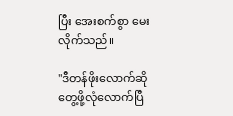ပြီး အေးစက်စွာ မေးလိုက်သည်။

"ဒီတန်ဖိုးလောက်ဆို တွေ့ဖို့လုံလောက်ပြီ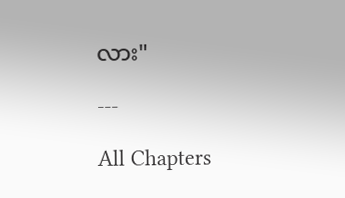လား"

---

All Chapters